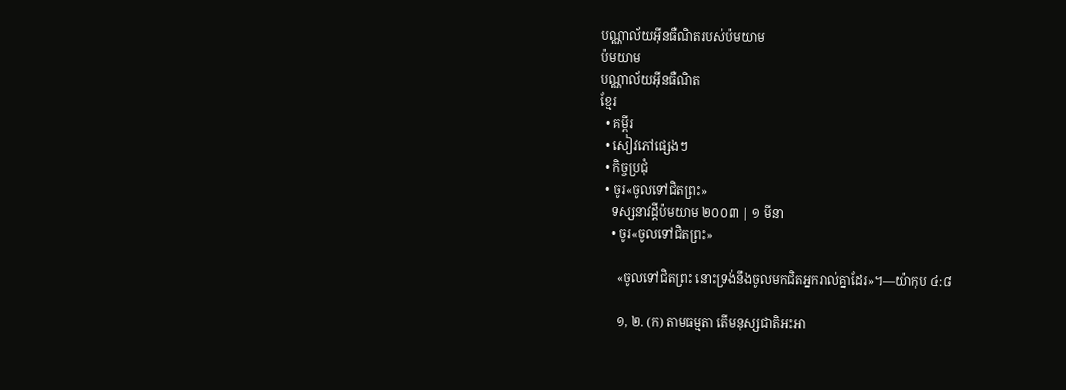បណ្ណាល័យអ៊ីនធឺណិតរបស់ប៉មយាម
ប៉មយាម
បណ្ណាល័យអ៊ីនធឺណិត
ខ្មែរ
  • គម្ពីរ
  • សៀវភៅផ្សេងៗ
  • កិច្ចប្រជុំ
  • ចូរ«ចូលទៅជិតព្រះ»
    ទស្សនាវដ្ដីប៉មយាម ២០០៣ | ១ មីនា
    • ចូរ«ចូលទៅជិតព្រះ»

      «ចូលទៅជិតព្រះ នោះទ្រង់នឹងចូលមកជិតអ្នករាល់គ្នាដែរ»។—យ៉ាកុប ៤:៨

      ១, ២. (ក) តាមធម្មតា តើមនុស្សជាតិអះអា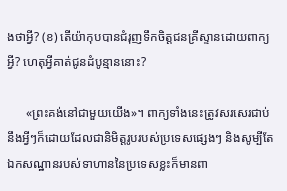ងថាអ្វី? (ខ) តើយ៉ាកុបបានជំរុញទឹកចិត្តជនគ្រីស្ទានដោយពាក្យអ្វី? ហេតុអ្វីគាត់ជូនដំបូន្មាននោះ?

      «ព្រះគង់នៅជាមួយយើង»។ ពាក្យទាំងនេះត្រូវសរសេរជាប់នឹងអ្វីៗក៏ដោយដែលជានិមិត្តរូបរបស់ប្រទេសផ្សេងៗ និងសូម្បីតែឯកសណ្ឋានរបស់ទាហាននៃប្រទេសខ្លះក៏មានពា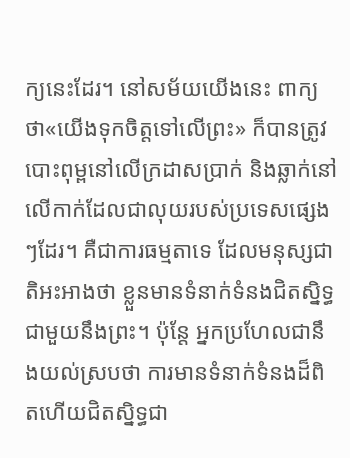ក្យនេះដែរ។ នៅសម័យយើងនេះ ពាក្យថា«យើងទុកចិត្តទៅលើព្រះ» ក៏បានត្រូវបោះពុម្ពនៅលើក្រដាសប្រាក់ និងឆ្លាក់នៅលើកាក់ដែលជាលុយរបស់ប្រទេសផ្សេងៗដែរ។ គឺជាការធម្មតាទេ ដែលមនុស្សជាតិអះអាងថា ខ្លួនមានទំនាក់ទំនងជិតស្និទ្ធជាមួយនឹងព្រះ។ ប៉ុន្តែ អ្នកប្រហែលជានឹងយល់ស្របថា ការមានទំនាក់ទំនងដ៏ពិតហើយជិតស្និទ្ធជា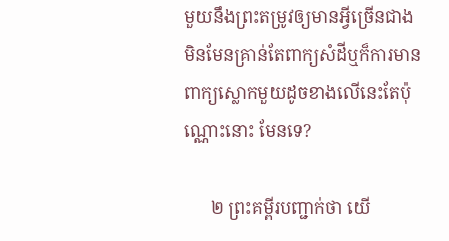មួយនឹងព្រះតម្រូវឲ្យមានអ្វីច្រើនជាង មិនមែនគ្រាន់តែពាក្យសំដីឬក៏ការមានពាក្យស្លោកមួយដូចខាងលើនេះតែប៉ុណ្ណោះនោះ មែនទេ?

      ២ ព្រះគម្ពីរបញ្ជាក់ថា យើ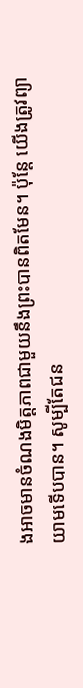ងអាចមានចំណងមិត្តភាពជាមួយនឹងព្រះបានពិតមែន។ ប៉ុន្តែ យើងត្រូវព្យាយាមទើបបាន។ សូម្បីតែជន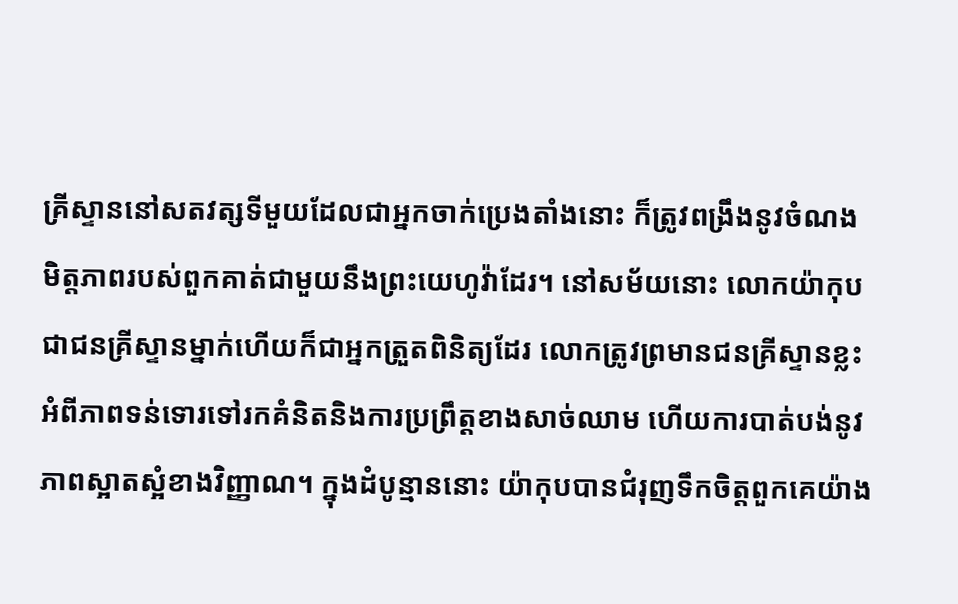គ្រីស្ទាននៅសតវត្សទីមួយដែលជាអ្នកចាក់ប្រេងតាំងនោះ ក៏ត្រូវពង្រឹងនូវចំណងមិត្តភាពរបស់ពួកគាត់ជាមួយនឹងព្រះយេហូវ៉ាដែរ។ នៅសម័យនោះ លោកយ៉ាកុប ជាជនគ្រីស្ទានម្នាក់ហើយក៏ជាអ្នកត្រួតពិនិត្យដែរ លោកត្រូវព្រមានជនគ្រីស្ទានខ្លះអំពីភាពទន់ទោរទៅរកគំនិតនិងការប្រព្រឹត្តខាងសាច់ឈាម ហើយការបាត់បង់នូវភាពស្អាតស្អំខាងវិញ្ញាណ។ ក្នុងដំបូន្មាននោះ យ៉ាកុបបានជំរុញទឹកចិត្តពួកគេយ៉ាង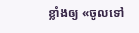ខ្លាំងឲ្យ «ចូលទៅ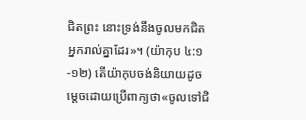ជិតព្រះ នោះទ្រង់នឹងចូលមកជិតអ្នករាល់គ្នាដែរ»។ (យ៉ាកុប ៤:១-១២) តើយ៉ាកុបចង់និយាយដូចម្ដេចដោយប្រើពាក្យថា«ចូលទៅជិ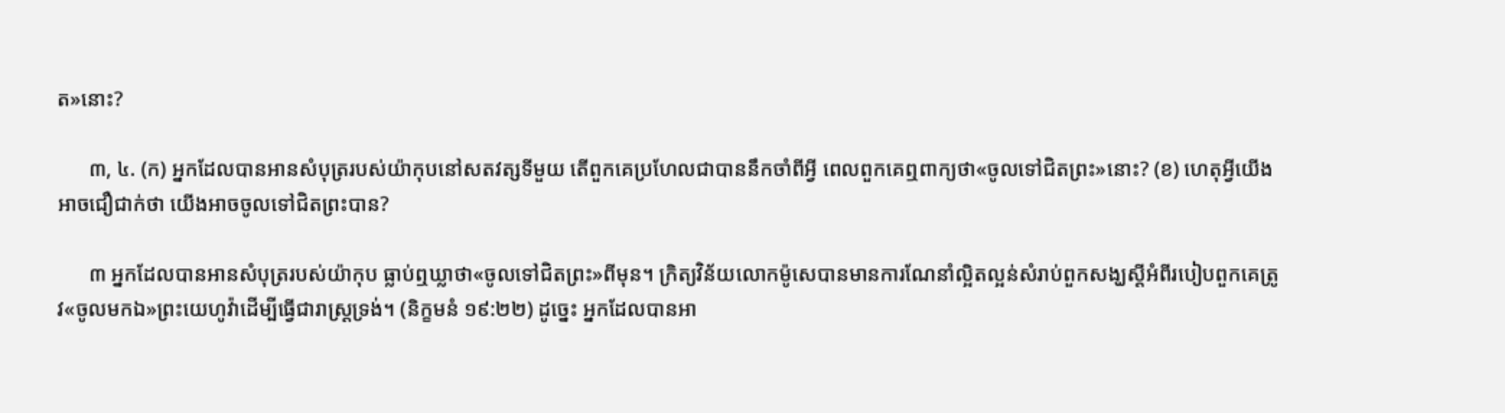ត»នោះ?

      ៣, ៤. (ក) អ្នកដែលបានអានសំបុត្ររបស់យ៉ាកុបនៅសតវត្សទីមួយ តើពួកគេប្រហែលជាបាននឹកចាំពីអ្វី ពេលពួកគេឮពាក្យថា«ចូលទៅជិតព្រះ»នោះ? (ខ) ហេតុអ្វីយើងអាចជឿជាក់ថា យើងអាចចូលទៅជិតព្រះបាន?

      ៣ អ្នកដែលបានអានសំបុត្ររបស់យ៉ាកុប ធ្លាប់ឮឃ្លាថា«ចូលទៅជិតព្រះ»ពីមុន។ ក្រិត្យវិន័យលោកម៉ូសេបានមានការណែនាំល្អិតល្អន់សំរាប់ពួកសង្ឃស្តីអំពីរបៀបពួកគេត្រូវ«ចូលមកឯ»ព្រះយេហូវ៉ាដើម្បីធ្វើជារាស្ត្រទ្រង់។ (និក្ខមនំ ១៩:២២) ដូច្នេះ អ្នកដែលបានអា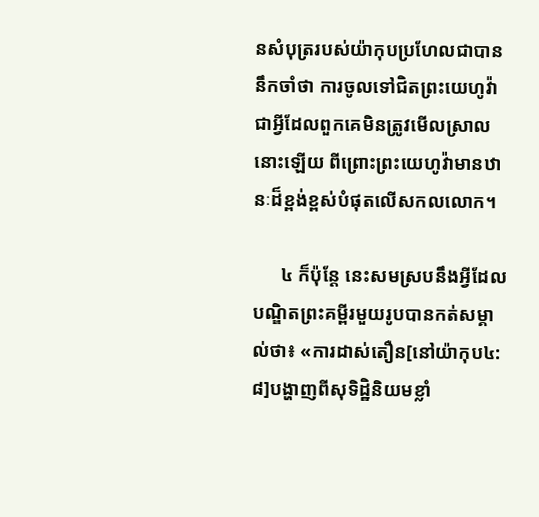នសំបុត្ររបស់យ៉ាកុបប្រហែលជាបាននឹកចាំថា ការចូលទៅជិតព្រះយេហូវ៉ាជាអ្វីដែលពួកគេមិនត្រូវមើលស្រាលនោះឡើយ ពីព្រោះព្រះយេហូវ៉ាមានឋានៈដ៏ខ្ពង់ខ្ពស់បំផុតលើសកលលោក។

      ៤ ក៏ប៉ុន្តែ នេះសមស្របនឹងអ្វីដែលបណ្ឌិតព្រះគម្ពីរមួយរូបបានកត់សម្គាល់ថា៖ «ការដាស់តឿន[នៅយ៉ាកុប៤:៨]បង្ហាញពីសុទិដ្ឋិនិយមខ្លាំ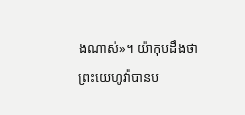ងណាស់»។ យ៉ាកុបដឹងថា ព្រះយេហូវ៉ាបានប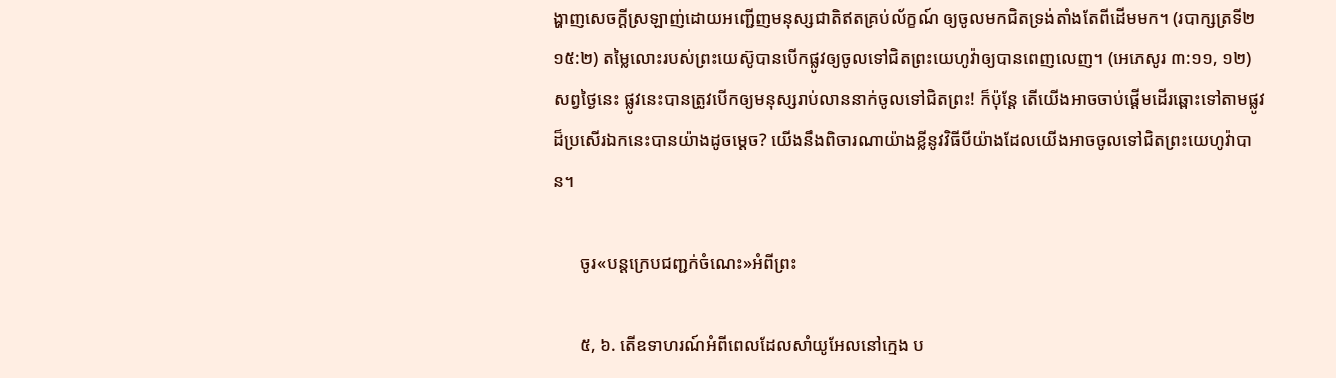ង្ហាញសេចក្ដីស្រឡាញ់ដោយអញ្ជើញមនុស្សជាតិឥតគ្រប់ល័ក្ខណ៍ ឲ្យចូលមកជិតទ្រង់តាំងតែពីដើមមក។ (របាក្សត្រទី២ ១៥:២) តម្លៃលោះរបស់ព្រះយេស៊ូបានបើកផ្លូវឲ្យចូលទៅជិតព្រះយេហូវ៉ាឲ្យបានពេញលេញ។ (អេភេសូរ ៣:១១, ១២) សព្វថ្ងៃនេះ ផ្លូវនេះបានត្រូវបើកឲ្យមនុស្សរាប់លាននាក់ចូលទៅជិតព្រះ! ក៏ប៉ុន្តែ តើយើងអាចចាប់ផ្ដើមដើរឆ្ពោះទៅតាមផ្លូវដ៏ប្រសើរឯកនេះបានយ៉ាងដូចម្ដេច? យើងនឹងពិចារណាយ៉ាងខ្លីនូវវិធីបីយ៉ាងដែលយើងអាចចូលទៅជិតព្រះយេហូវ៉ាបាន។

      ចូរ«បន្តក្រេបជញ្ជក់ចំណេះ»អំពីព្រះ

      ៥, ៦. តើឧទាហរណ៍អំពីពេលដែលសាំយូអែលនៅក្មេង ប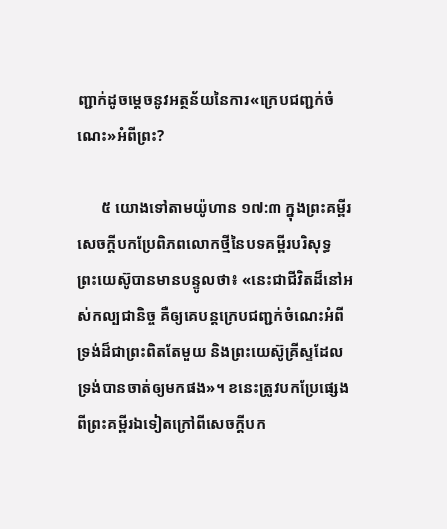ញ្ជាក់ដូចម្ដេចនូវអត្ថន័យនៃការ«ក្រេបជញ្ជក់ចំណេះ»អំពីព្រះ?

      ៥ យោងទៅតាមយ៉ូហាន ១៧:៣ ក្នុងព្រះគម្ពីរសេចក្ដីបកប្រែពិភពលោកថ្មីនៃបទគម្ពីរបរិសុទ្ធ ព្រះយេស៊ូបានមានបន្ទូលថា៖ «នេះជាជីវិតដ៏នៅអស់កល្បជានិច្ច គឺឲ្យគេបន្តក្រេបជញ្ជក់ចំណេះអំពីទ្រង់ដ៏ជាព្រះពិតតែមួយ និងព្រះយេស៊ូគ្រីស្ទដែលទ្រង់បានចាត់ឲ្យមកផង»។ ខនេះត្រូវបកប្រែផ្សេងពីព្រះគម្ពីរឯទៀតក្រៅពីសេចក្ដីបក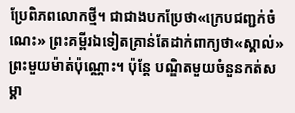ប្រែពិភពលោកថ្មី។ ជាជាងបកប្រែថា«ក្រេបជញ្ជក់ចំណេះ» ព្រះគម្ពីរឯទៀតគ្រាន់តែដាក់ពាក្យថា«ស្គាល់»ព្រះមួយម៉ាត់ប៉ុណ្ណោះ។ ប៉ុន្តែ បណ្ឌិតមួយចំនួនកត់សម្គា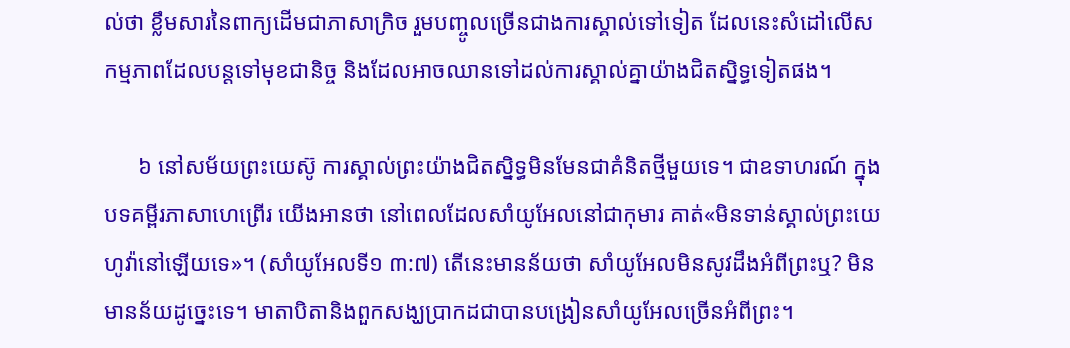ល់ថា ខ្លឹមសារនៃពាក្យដើមជាភាសាក្រិច រួមបញ្ចូលច្រើនជាងការស្គាល់ទៅទៀត ដែលនេះសំដៅលើសកម្មភាពដែលបន្តទៅមុខជានិច្ច និងដែលអាចឈានទៅដល់ការស្គាល់គ្នាយ៉ាងជិតស្និទ្ធទៀតផង។

      ៦ នៅសម័យព្រះយេស៊ូ ការស្គាល់ព្រះយ៉ាងជិតស្និទ្ធមិនមែនជាគំនិតថ្មីមួយទេ។ ជាឧទាហរណ៍ ក្នុងបទគម្ពីរភាសាហេព្រើរ យើងអានថា នៅពេលដែលសាំយូអែលនៅជាកុមារ គាត់«មិនទាន់ស្គាល់ព្រះយេហូវ៉ានៅឡើយទេ»។ (សាំយូអែលទី១ ៣:៧) តើនេះមានន័យថា សាំយូអែលមិនសូវដឹងអំពីព្រះឬ? មិនមានន័យដូច្នេះទេ។ មាតាបិតានិងពួកសង្ឃប្រាកដជាបានបង្រៀនសាំយូអែលច្រើនអំពីព្រះ។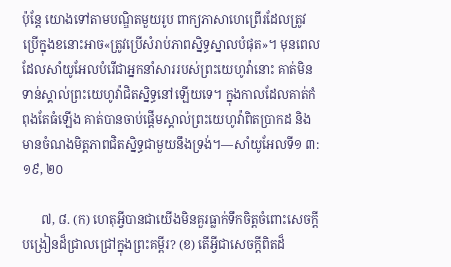ប៉ុន្តែ យោងទៅតាមបណ្ឌិតមួយរូប ពាក្យភាសាហេព្រើរដែលត្រូវប្រើក្នុងខនោះអាច«ត្រូវប្រើសំរាប់ភាពស្និទ្ធស្នាលបំផុត»។ មុនពេលដែលសាំយូអែលបំរើជាអ្នកនាំសាររបស់ព្រះយេហូវ៉ានោះ គាត់មិនទាន់ស្គាល់ព្រះយេហូវ៉ាជិតស្និទ្ធនៅឡើយទេ។ ក្នុងកាលដែលគាត់កំពុងតែធំឡើង គាត់បានចាប់ផ្ដើមស្គាល់ព្រះយេហូវ៉ាពិតប្រាកដ និងមានចំណងមិត្តភាពជិតស្និទ្ធជាមួយនឹងទ្រង់។—សាំយូអែលទី១ ៣:១៩, ២០

      ៧, ៨. (ក) ហេតុអ្វីបានជាយើងមិនគួរធ្លាក់ទឹកចិត្តចំពោះសេចក្ដីបង្រៀនដ៏ជ្រាលជ្រៅក្នុងព្រះគម្ពីរ? (ខ) តើអ្វីជាសេចក្ដីពិតដ៏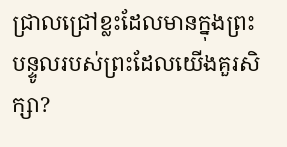ជ្រាលជ្រៅខ្លះដែលមានក្នុងព្រះបន្ទូលរបស់ព្រះដែលយើងគួរសិក្សា?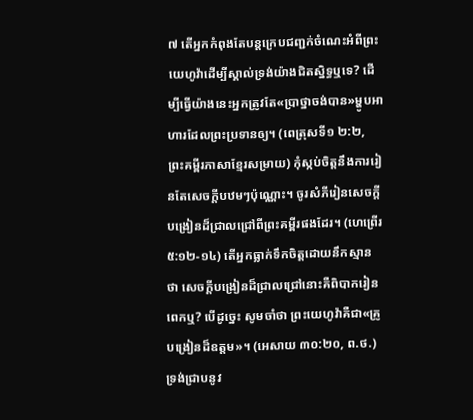៧ តើអ្នកកំពុងតែបន្តក្រេបជញ្ជក់ចំណេះអំពីព្រះយេហូវ៉ាដើម្បីស្គាល់ទ្រង់យ៉ាងជិតស្និទ្ធឬទេ? ដើម្បីធ្វើយ៉ាងនេះអ្នកត្រូវតែ«ប្រាថ្នាចង់បាន»ម្ហូបអាហារដែលព្រះប្រទានឲ្យ។ (ពេត្រុសទី១ ២:២, ព្រះគម្ពីរភាសាខ្មែរសម្រាយ) កុំស្កប់ចិត្តនឹងការរៀនតែសេចក្ដីបឋមៗប៉ុណ្ណោះ។ ចូរសំភីរៀនសេចក្ដីបង្រៀនដ៏ជ្រាលជ្រៅពីព្រះគម្ពីរផងដែរ។ (ហេព្រើរ ៥:១២-១៤) តើអ្នកធ្លាក់ទឹកចិត្តដោយនឹកស្មានថា សេចក្ដីបង្រៀនដ៏ជ្រាលជ្រៅនោះគឺពិបាករៀនពេកឬ? បើដូច្នេះ សូមចាំថា ព្រះយេហូវ៉ាគឺជា«គ្រូបង្រៀនដ៏ឧត្តម»។ (អេសាយ ៣០:២០, ព.ថ.) ទ្រង់ជ្រាបនូវ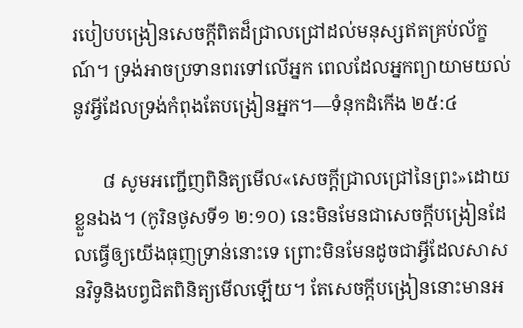របៀបបង្រៀនសេចក្ដីពិតដ៏ជ្រាលជ្រៅដល់មនុស្សឥតគ្រប់ល័ក្ខណ៍។ ទ្រង់អាចប្រទានពរទៅលើអ្នក ពេលដែលអ្នកព្យាយាមយល់នូវអ្វីដែលទ្រង់កំពុងតែបង្រៀនអ្នក។—ទំនុកដំកើង ២៥:៤

      ៨ សូមអញ្ជើញពិនិត្យមើល«សេចក្ដីជ្រាលជ្រៅនៃព្រះ»ដោយខ្លួនឯង។ (កូរិនថូសទី១ ២:១០) នេះមិនមែនជាសេចក្ដីបង្រៀនដែលធ្វើឲ្យយើងធុញទ្រាន់នោះទេ ព្រោះមិនមែនដូចជាអ្វីដែលសាសនវិទូនិងបព្វជិតពិនិត្យមើលឡើយ។ តែសេចក្ដីបង្រៀននោះមានអ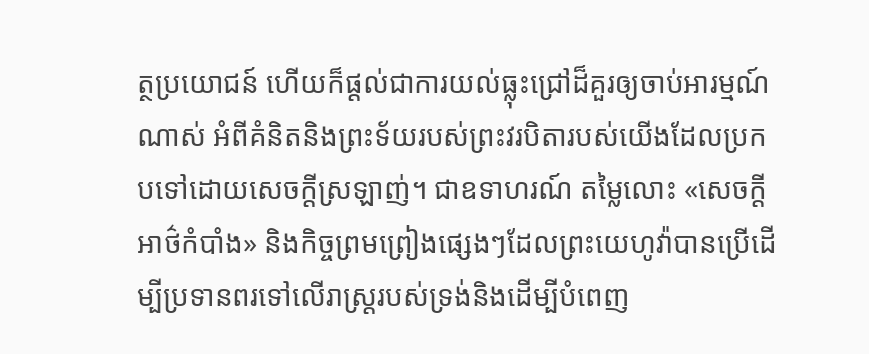ត្ថប្រយោជន៍ ហើយក៏ផ្ដល់ជាការយល់ធ្លុះជ្រៅដ៏គួរឲ្យចាប់អារម្មណ៍ណាស់ អំពីគំនិតនិងព្រះទ័យរបស់ព្រះវរបិតារបស់យើងដែលប្រកបទៅដោយសេចក្ដីស្រឡាញ់។ ជាឧទាហរណ៍ តម្លៃលោះ «សេចក្ដីអាថ៌កំបាំង» និងកិច្ចព្រមព្រៀងផ្សេងៗដែលព្រះយេហូវ៉ាបានប្រើដើម្បីប្រទានពរទៅលើរាស្ត្ររបស់ទ្រង់និងដើម្បីបំពេញ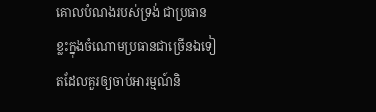គោលបំណងរបស់ទ្រង់ ជាប្រធានខ្លះក្នុងចំណោមប្រធានជាច្រើនឯទៀតដែលគួរឲ្យចាប់អារម្មណ៍និ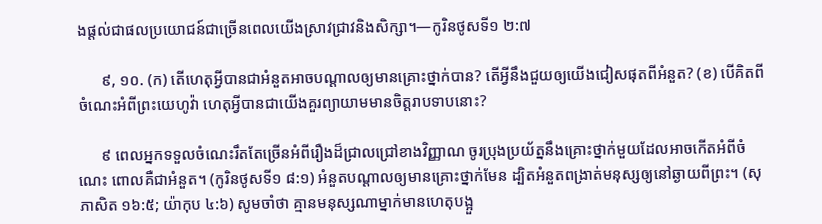ងផ្ដល់ជាផលប្រយោជន៍ជាច្រើនពេលយើងស្រាវជ្រាវនិងសិក្សា។—កូរិនថូសទី១ ២:៧

      ៩, ១០. (ក) តើហេតុអ្វីបានជាអំនួតអាចបណ្ដាលឲ្យមានគ្រោះថ្នាក់បាន? តើអ្វីនឹងជួយឲ្យយើងជៀសផុតពីអំនួត? (ខ) បើគិតពីចំណេះអំពីព្រះយេហូវ៉ា ហេតុអ្វីបានជាយើងគួរព្យាយាមមានចិត្តរាបទាបនោះ?

      ៩ ពេលអ្នកទទួលចំណេះរឹតតែច្រើនអំពីរឿងដ៏ជ្រាលជ្រៅខាងវិញ្ញាណ ចូរប្រុងប្រយ័ត្ននឹងគ្រោះថ្នាក់មួយដែលអាចកើតអំពីចំណេះ ពោលគឺជាអំនួត។ (កូរិនថូសទី១ ៨:១) អំនួតបណ្ដាលឲ្យមានគ្រោះថ្នាក់មែន ដ្បិតអំនួតពង្រាត់មនុស្សឲ្យនៅឆ្ងាយពីព្រះ។ (សុភាសិត ១៦:៥; យ៉ាកុប ៤:៦) សូមចាំថា គ្មានមនុស្សណាម្នាក់មានហេតុបង្អួ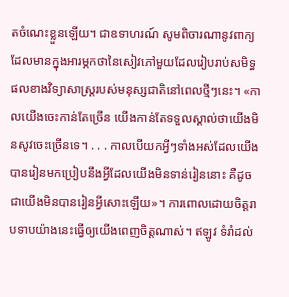តចំណេះខ្លួនឡើយ។ ជាឧទាហរណ៍ សូមពិចារណានូវពាក្យដែលមានក្នុងអារម្ភកថានៃសៀវភៅមួយដែលរៀបរាប់សមិទ្ធផលខាងវិទ្យាសាស្ត្ររបស់មនុស្សជាតិនៅពេលថ្មីៗនេះ។ «កាលយើងចេះកាន់តែច្រើន យើងកាន់តែទទួលស្គាល់ថាយើងមិនសូវចេះច្រើនទេ។ . . . កាលបើយកអ្វីៗទាំងអស់ដែលយើងបានរៀនមកប្រៀបនឹងអ្វីដែលយើងមិនទាន់រៀននោះ គឺដូចជាយើងមិនបានរៀនអ្វីសោះឡើយ»។ ការពោលដោយចិត្តរាបទាបយ៉ាងនេះធ្វើឲ្យយើងពេញចិត្តណាស់។ ឥឡូវ ទំរាំដល់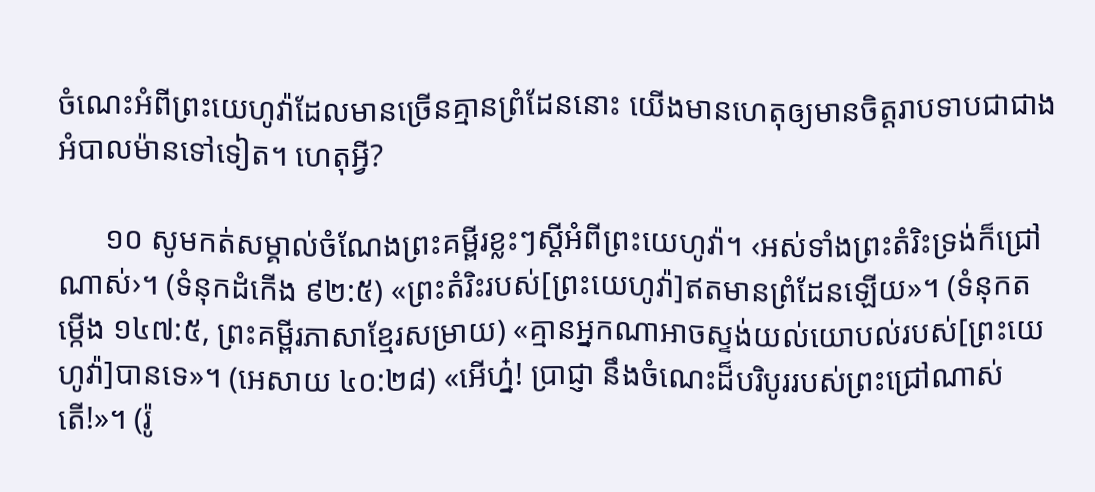ចំណេះអំពីព្រះយេហូវ៉ាដែលមានច្រើនគ្មានព្រំដែននោះ យើងមានហេតុឲ្យមានចិត្តរាបទាបជាជាងអំបាលម៉ានទៅទៀត។ ហេតុអ្វី?

      ១០ សូមកត់សម្គាល់ចំណែងព្រះគម្ពីរខ្លះៗស្តីអំពីព្រះយេហូវ៉ា។ ‹អស់ទាំងព្រះតំរិះទ្រង់ក៏ជ្រៅណាស់›។ (ទំនុកដំកើង ៩២:៥) «ព្រះតំរិះរបស់[ព្រះយេហូវ៉ា]ឥតមានព្រំដែនឡើយ»។ (ទំនុកតម្កើង ១៤៧:៥, ព្រះគម្ពីរភាសាខ្មែរសម្រាយ) «គ្មានអ្នកណាអាចស្ទង់យល់យោបល់របស់[ព្រះយេហូវ៉ា]បានទេ»។ (អេសាយ ៤០:២៨) «អើហ្ន៎! ប្រាជ្ញា នឹងចំណេះដ៏បរិបូររបស់ព្រះជ្រៅណាស់តើ!»។ (រ៉ូ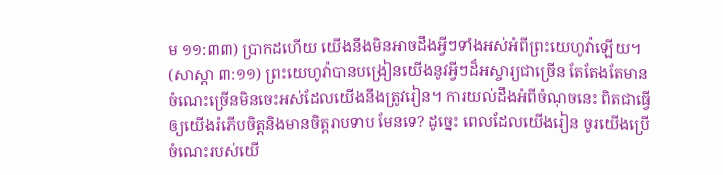ម ១១:៣៣) ប្រាកដហើយ យើងនឹងមិនអាចដឹងអ្វីៗទាំងអស់អំពីព្រះយេហូវ៉ាឡើយ។ (សាស្ដា ៣:១១) ព្រះយេហូវ៉ាបានបង្រៀនយើងនូវអ្វីៗដ៏អស្ចារ្យជាច្រើន តែតែងតែមានចំណេះច្រើនមិនចេះអស់ដែលយើងនឹងត្រូវរៀន។ ការយល់ដឹងអំពីចំណុចនេះ ពិតជាធ្វើឲ្យយើងរំភើបចិត្តនិងមានចិត្តរាបទាប មែនទេ? ដូច្នេះ ពេលដែលយើងរៀន ចូរយើងប្រើចំណេះរបស់យើ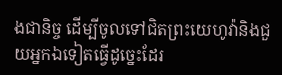ងជានិច្ច ដើម្បីចូលទៅជិតព្រះយេហូវ៉ានិងជួយអ្នកឯទៀតធ្វើដូច្នេះដែរ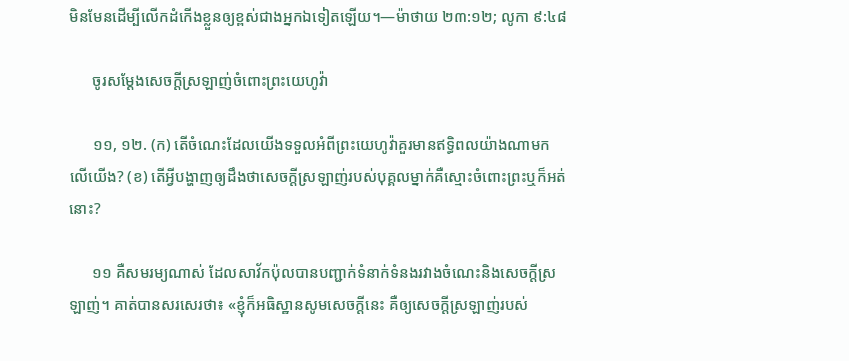មិនមែនដើម្បីលើកដំកើងខ្លួនឲ្យខ្ពស់ជាងអ្នកឯទៀតឡើយ។—ម៉ាថាយ ២៣:១២; លូកា ៩:៤៨

      ចូរសម្ដែងសេចក្ដីស្រឡាញ់ចំពោះព្រះយេហូវ៉ា

      ១១, ១២. (ក) តើចំណេះដែលយើងទទួលអំពីព្រះយេហូវ៉ាគួរមានឥទ្ធិពលយ៉ាងណាមកលើយើង? (ខ) តើអ្វីបង្ហាញឲ្យដឹងថាសេចក្ដីស្រឡាញ់របស់បុគ្គលម្នាក់គឺស្មោះចំពោះព្រះឬក៏អត់នោះ?

      ១១ គឺសមរម្យណាស់ ដែលសាវ័កប៉ុលបានបញ្ជាក់ទំនាក់ទំនងរវាងចំណេះនិងសេចក្ដីស្រឡាញ់។ គាត់បានសរសេរថា៖ «ខ្ញុំក៏អធិស្ឋានសូមសេចក្ដីនេះ គឺឲ្យសេចក្ដីស្រឡាញ់របស់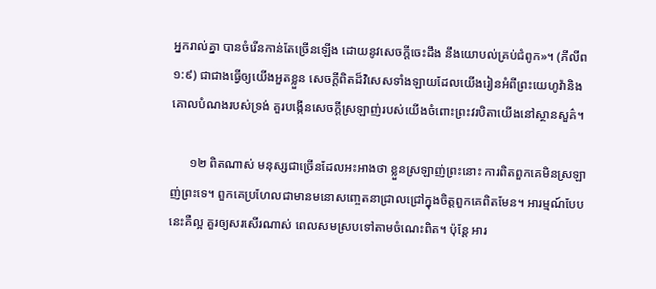អ្នករាល់គ្នា បានចំរើនកាន់តែច្រើនឡើង ដោយនូវសេចក្ដីចេះដឹង នឹងយោបល់គ្រប់ជំពូក»។ (ភីលីព ១:៩) ជាជាងធ្វើឲ្យយើងអួតខ្លួន សេចក្ដីពិតដ៏វិសេសទាំងឡាយដែលយើងរៀនអំពីព្រះយេហូវ៉ានិងគោលបំណងរបស់ទ្រង់ គួរបង្កើនសេចក្ដីស្រឡាញ់របស់យើងចំពោះព្រះវរបិតាយើងនៅស្ថានសួគ៌។

      ១២ ពិតណាស់ មនុស្សជាច្រើនដែលអះអាងថា ខ្លួនស្រឡាញ់ព្រះនោះ ការពិតពួកគេមិនស្រឡាញ់ព្រះទេ។ ពួកគេប្រហែលជាមានមនោសញ្ចេតនាជ្រាលជ្រៅក្នុងចិត្តពួកគេពិតមែន។ អារម្មណ៍បែបនេះគឺល្អ គួរឲ្យសរសើរណាស់ ពេលសមស្របទៅតាមចំណេះពិត។ ប៉ុន្តែ អារ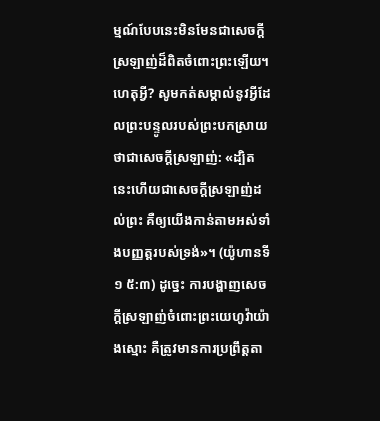ម្មណ៍បែបនេះមិនមែនជាសេចក្ដីស្រឡាញ់ដ៏ពិតចំពោះព្រះឡើយ។ ហេតុអ្វី? សូមកត់សម្គាល់នូវអ្វីដែលព្រះបន្ទូលរបស់ព្រះបកស្រាយថាជាសេចក្ដីស្រឡាញ់: «ដ្បិតនេះហើយជាសេចក្ដីស្រឡាញ់ដល់ព្រះ គឺឲ្យយើងកាន់តាមអស់ទាំងបញ្ញត្តរបស់ទ្រង់»។ (យ៉ូហានទី១ ៥:៣) ដូច្នេះ ការបង្ហាញសេចក្ដីស្រឡាញ់ចំពោះព្រះយេហូវ៉ាយ៉ាងស្មោះ គឺត្រូវមានការប្រព្រឹត្តតា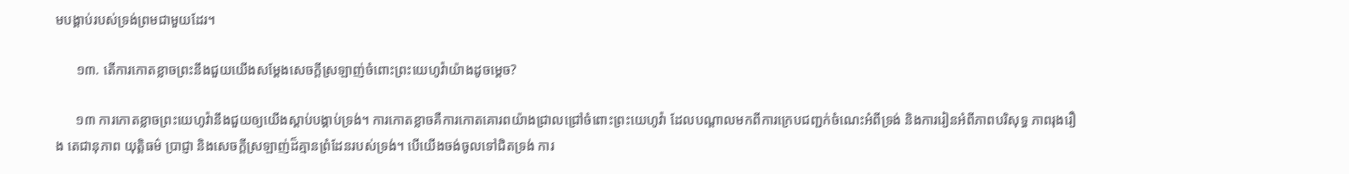មបង្គាប់របស់ទ្រង់ព្រមជាមួយដែរ។

      ១៣. តើការកោតខ្លាចព្រះនឹងជួយយើងសម្ដែងសេចក្ដីស្រឡាញ់ចំពោះព្រះយេហូវ៉ាយ៉ាងដូចម្ដេច?

      ១៣ ការកោតខ្លាចព្រះយេហូវ៉ានឹងជួយឲ្យយើងស្ដាប់បង្គាប់ទ្រង់។ ការកោតខ្លាចគឺការកោតគោរពយ៉ាងជ្រាលជ្រៅចំពោះព្រះយេហូវ៉ា ដែលបណ្ដាលមកពីការក្រេបជញ្ជក់ចំណេះអំពីទ្រង់ និងការរៀនអំពីភាពបរិសុទ្ធ ភាពរុងរឿង តេជានុភាព យុត្ដិធម៌ ប្រាជ្ញា និងសេចក្ដីស្រឡាញ់ដ៏គ្មានព្រំដែនរបស់ទ្រង់។ បើយើងចង់ចូលទៅជិតទ្រង់ ការ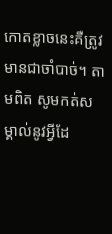កោតខ្លាចនេះគឺត្រូវមានជាចាំបាច់។ តាមពិត សូមកត់សម្គាល់នូវអ្វីដែ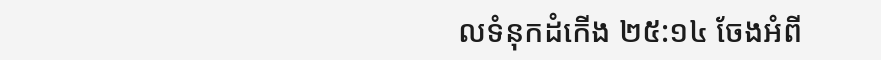លទំនុកដំកើង ២៥:១៤ ចែងអំពី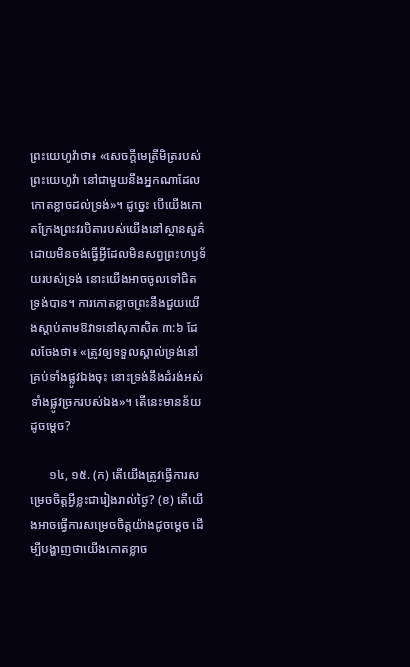ព្រះយេហូវ៉ាថា៖ «សេចក្ដីមេត្រីមិត្ររបស់ព្រះយេហូវ៉ា នៅជាមួយនឹងអ្នកណាដែលកោតខ្លាចដល់ទ្រង់»។ ដូច្នេះ បើយើងកោតក្រែងព្រះវរបិតារបស់យើងនៅស្ថានសួគ៌ដោយមិនចង់ធ្វើអ្វីដែលមិនសព្វព្រះហឫទ័យរបស់ទ្រង់ នោះយើងអាចចូលទៅជិតទ្រង់បាន។ ការកោតខ្លាចព្រះនឹងជួយយើងស្ដាប់តាមឱវាទនៅសុភាសិត ៣:៦ ដែលចែងថា៖ «ត្រូវឲ្យទទួលស្គាល់ទ្រង់នៅគ្រប់ទាំងផ្លូវឯងចុះ នោះទ្រង់នឹងដំរង់អស់ទាំងផ្លូវច្រករបស់ឯង»។ តើនេះមានន័យដូចម្ដេច?

      ១៤, ១៥. (ក) តើយើងត្រូវធ្វើការសម្រេចចិត្តអ្វីខ្លះជារៀងរាល់ថ្ងៃ? (ខ) តើយើងអាចធ្វើការសម្រេចចិត្តយ៉ាងដូចម្ដេច ដើម្បីបង្ហាញថាយើងកោតខ្លាច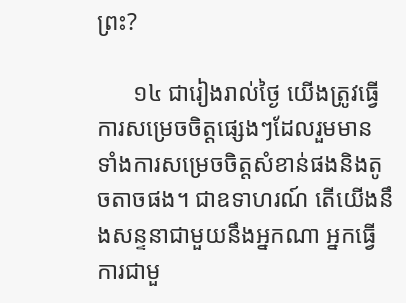ព្រះ?

      ១៤ ជារៀងរាល់ថ្ងៃ យើងត្រូវធ្វើការសម្រេចចិត្តផ្សេងៗដែលរួមមានទាំងការសម្រេចចិត្តសំខាន់ផងនិងតូចតាចផង។ ជាឧទាហរណ៍ តើយើងនឹងសន្ទនាជាមួយនឹងអ្នកណា អ្នកធ្វើការជាមួ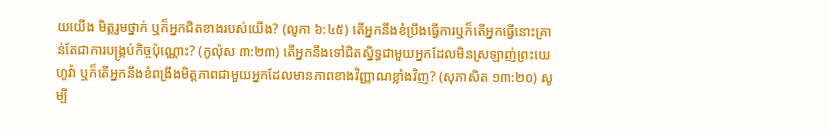យយើង មិត្តរួមថ្នាក់ ឬក៏អ្នកជិតខាងរបស់យើង? (លូកា ៦:៤៥) តើអ្នកនឹងខំប្រឹងធ្វើការឬក៏តើអ្នកធ្វើនោះគ្រាន់តែជាការបង្គ្រប់កិច្ចប៉ុណ្ណោះ? (កូល៉ុស ៣:២៣) តើអ្នកនឹងទៅជិតស្និទ្ធជាមួយអ្នកដែលមិនស្រឡាញ់ព្រះយេហូវ៉ា ឬក៏តើអ្នកនឹងខំពង្រឹងមិត្តភាពជាមួយអ្នកដែលមានភាពខាងវិញ្ញាណខ្លាំងវិញ? (សុភាសិត ១៣:២០) សូម្បី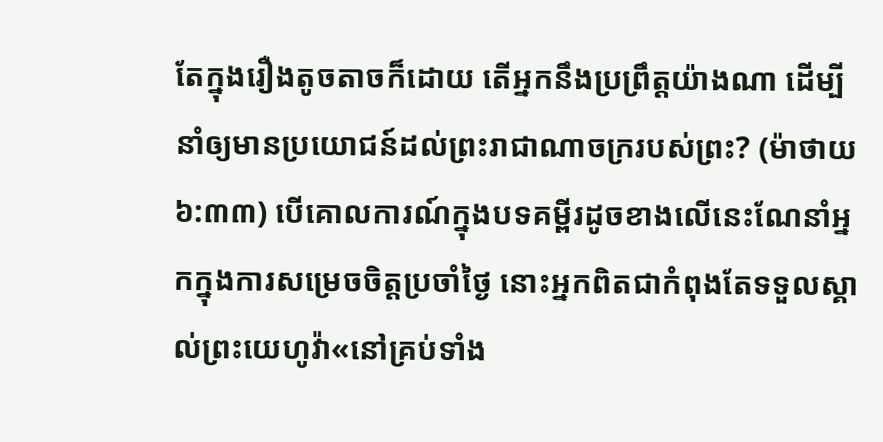តែក្នុងរឿងតូចតាចក៏ដោយ តើអ្នកនឹងប្រព្រឹត្តយ៉ាងណា ដើម្បីនាំឲ្យមានប្រយោជន៍ដល់ព្រះរាជាណាចក្ររបស់ព្រះ? (ម៉ាថាយ ៦:៣៣) បើគោលការណ៍ក្នុងបទគម្ពីរដូចខាងលើនេះណែនាំអ្នកក្នុងការសម្រេចចិត្តប្រចាំថ្ងៃ នោះអ្នកពិតជាកំពុងតែទទួលស្គាល់ព្រះយេហូវ៉ា«នៅគ្រប់ទាំង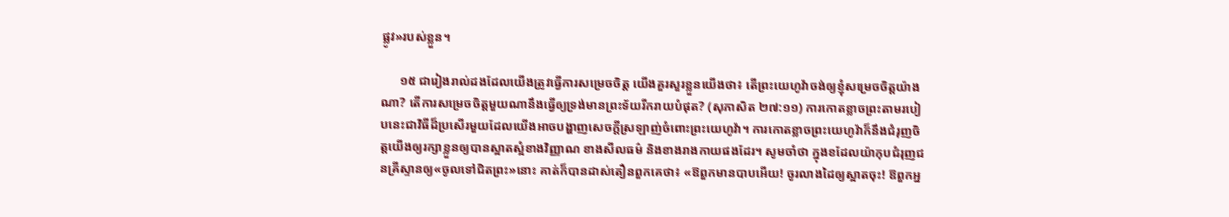ផ្លូវ»របស់ខ្លួន។

      ១៥ ជារៀងរាល់ដងដែលយើងត្រូវធ្វើការសម្រេចចិត្ត យើងគួរសួរខ្លួនយើងថា៖ តើព្រះយេហូវ៉ាចង់ឲ្យខ្ញុំសម្រេចចិត្តយ៉ាងណា? តើការសម្រេចចិត្តមួយណានឹងធ្វើឲ្យទ្រង់មានព្រះទ័យរីករាយបំផុត? (សុភាសិត ២៧:១១) ការកោតខ្លាចព្រះតាមរបៀបនេះជាវិធីដ៏ប្រសើរមួយដែលយើងអាចបង្ហាញសេចក្ដីស្រឡាញ់ចំពោះព្រះយេហូវ៉ា។ ការកោតខ្លាចព្រះយេហូវ៉ាក៏នឹងជំរុញចិត្តយើងឲ្យរក្សាខ្លួនឲ្យបានស្អាតស្អំខាងវិញ្ញាណ ខាងសីលធម៌ និងខាងរាងកាយផងដែរ។ សូមចាំថា ក្នុងខដែលយ៉ាកុបជំរុញជនគ្រីស្ទានឲ្យ«ចូលទៅជិតព្រះ»នោះ គាត់ក៏បានដាស់តឿនពួកគេថា៖ «ឱពួកមានបាបអើយ! ចូរលាងដៃឲ្យស្អាតចុះ! ឱពួកអ្ន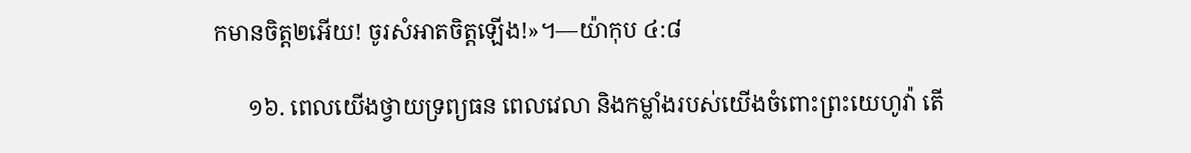កមានចិត្ត២អើយ! ចូរសំអាតចិត្តឡើង!»។—យ៉ាកុប ៤:៨

      ១៦. ពេលយើងថ្វាយទ្រព្យធន ពេលវេលា និងកម្លាំងរបស់យើងចំពោះព្រះយេហូវ៉ា តើ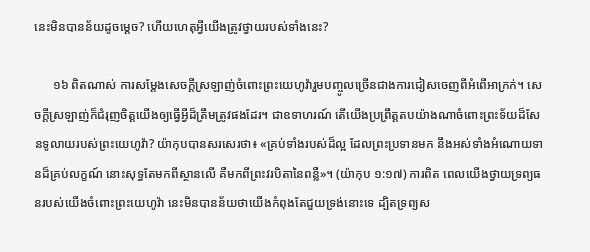នេះមិនបានន័យដូចម្ដេច? ហើយហេតុអ្វីយើងត្រូវថ្វាយរបស់ទាំងនេះ?

      ១៦ ពិតណាស់ ការសម្ដែងសេចក្ដីស្រឡាញ់ចំពោះព្រះយេហូវ៉ារួមបញ្ចូលច្រើនជាងការជៀសចេញពីអំពើអាក្រក់។ សេចក្ដីស្រឡាញ់ក៏ជំរុញចិត្តយើងឲ្យធ្វើអ្វីដ៏ត្រឹមត្រូវផងដែរ។ ជាឧទាហរណ៍ តើយើងប្រព្រឹត្តតបយ៉ាងណាចំពោះព្រះទ័យដ៏សែនទូលាយរបស់ព្រះយេហូវ៉ា? យ៉ាកុបបានសរសេរថា៖ «គ្រប់ទាំងរបស់ដ៏ល្អ ដែលព្រះប្រទានមក នឹងអស់ទាំងអំណោយទានដ៏គ្រប់លក្ខណ៍ នោះសុទ្ធតែមកពីស្ថានលើ គឺមកពីព្រះវរបិតានៃពន្លឺ»។ (យ៉ាកុប ១:១៧) ការពិត ពេលយើងថ្វាយទ្រព្យធនរបស់យើងចំពោះព្រះយេហូវ៉ា នេះមិនបានន័យថាយើងកំពុងតែជួយទ្រង់នោះទេ ដ្បិតទ្រព្យស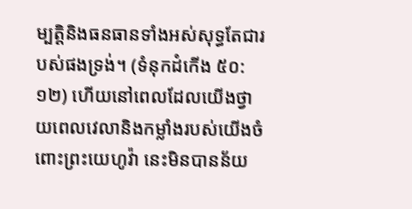ម្បត្ដិនិងធនធានទាំងអស់សុទ្ធតែជារបស់ផងទ្រង់។ (ទំនុកដំកើង ៥០:១២) ហើយនៅពេលដែលយើងថ្វាយពេលវេលានិងកម្លាំងរបស់យើងចំពោះព្រះយេហូវ៉ា នេះមិនបានន័យ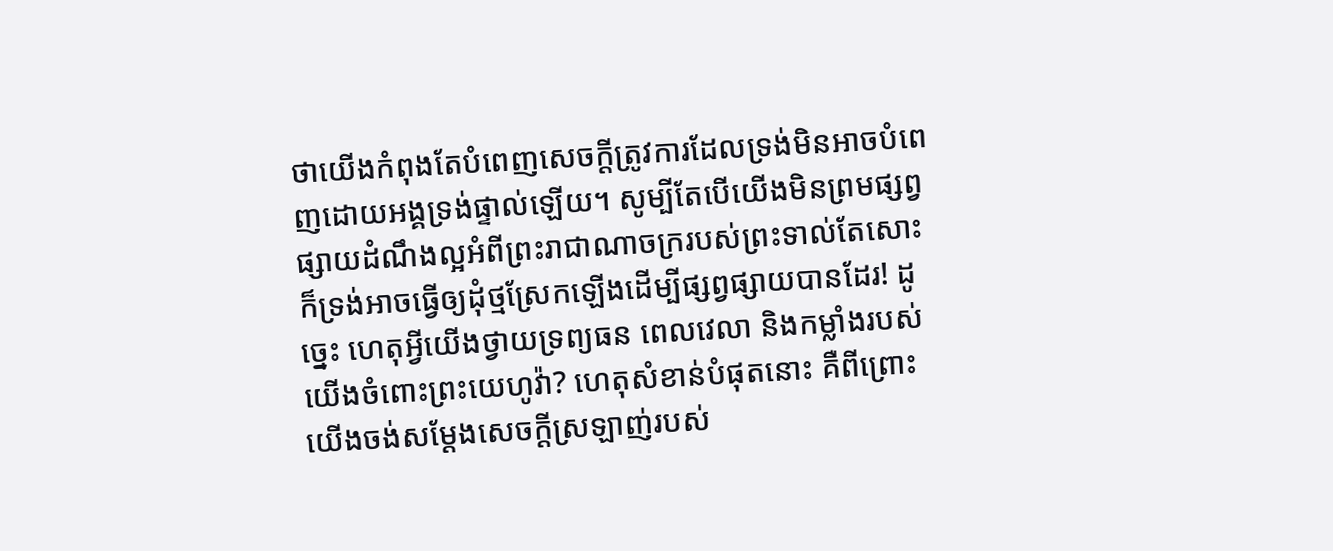ថាយើងកំពុងតែបំពេញសេចក្ដីត្រូវការដែលទ្រង់មិនអាចបំពេញដោយអង្គទ្រង់ផ្ទាល់ឡើយ។ សូម្បីតែបើយើងមិនព្រមផ្សព្វផ្សាយដំណឹងល្អអំពីព្រះរាជាណាចក្ររបស់ព្រះទាល់តែសោះ ក៏ទ្រង់អាចធ្វើឲ្យដុំថ្មស្រែកឡើងដើម្បីផ្សព្វផ្សាយបានដែរ! ដូច្នេះ ហេតុអ្វីយើងថ្វាយទ្រព្យធន ពេលវេលា និងកម្លាំងរបស់យើងចំពោះព្រះយេហូវ៉ា? ហេតុសំខាន់បំផុតនោះ គឺពីព្រោះយើងចង់សម្ដែងសេចក្ដីស្រឡាញ់របស់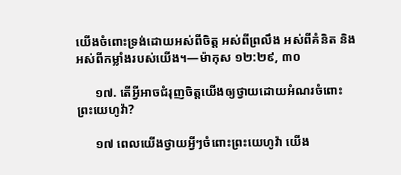យើងចំពោះទ្រង់ដោយអស់ពីចិត្ត អស់ពីព្រលឹង អស់ពីគំនិត និងអស់ពីកម្លាំងរបស់យើង។—ម៉ាកុស ១២:២៩, ៣០

      ១៧. តើអ្វីអាចជំរុញចិត្តយើងឲ្យថ្វាយដោយអំណរចំពោះព្រះយេហូវ៉ា?

      ១៧ ពេលយើងថ្វាយអ្វីៗចំពោះព្រះយេហូវ៉ា យើង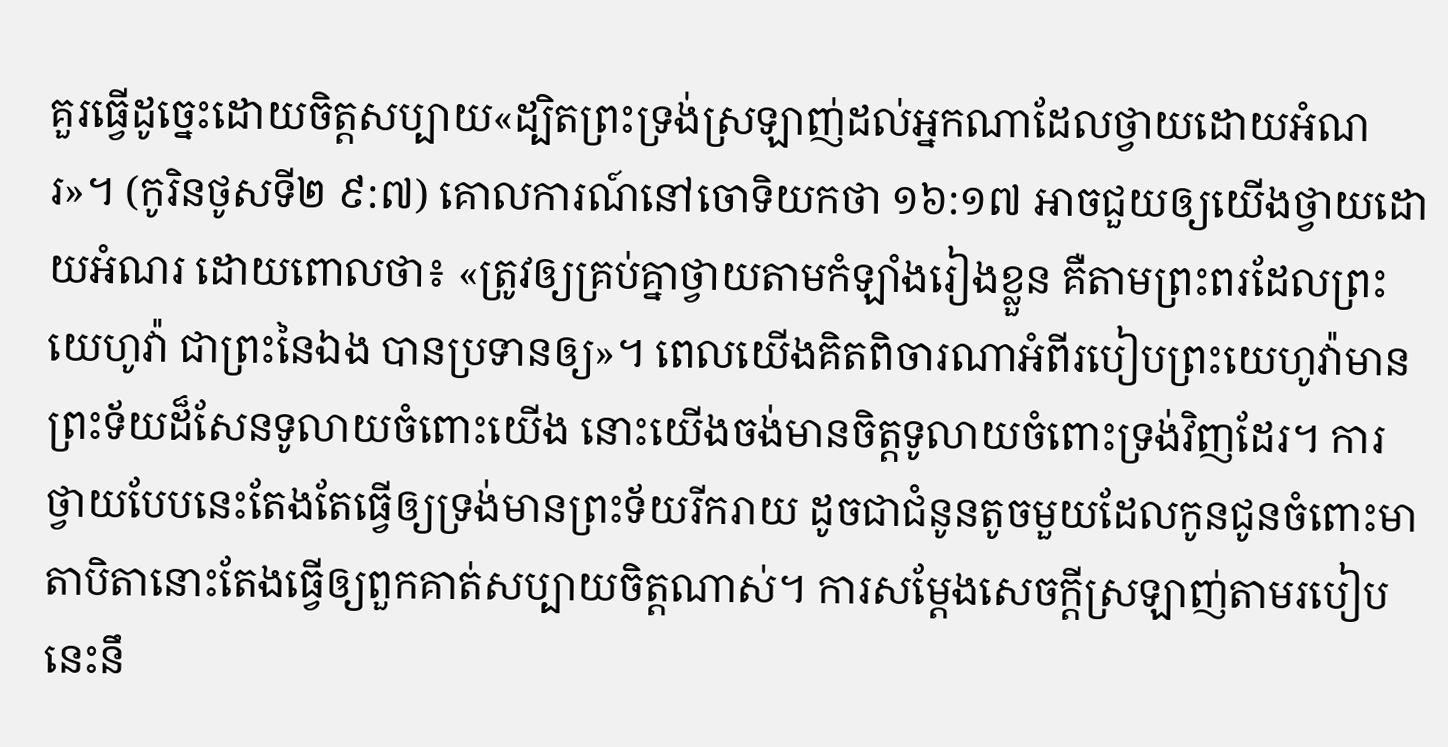គួរធ្វើដូច្នេះដោយចិត្តសប្បាយ«ដ្បិតព្រះទ្រង់ស្រឡាញ់ដល់អ្នកណាដែលថ្វាយដោយអំណរ»។ (កូរិនថូសទី២ ៩:៧) គោលការណ៍នៅចោទិយកថា ១៦:១៧ អាចជួយឲ្យយើងថ្វាយដោយអំណរ ដោយពោលថា៖ «ត្រូវឲ្យគ្រប់គ្នាថ្វាយតាមកំឡាំងរៀងខ្លួន គឺតាមព្រះពរដែលព្រះយេហូវ៉ា ជាព្រះនៃឯង បានប្រទានឲ្យ»។ ពេលយើងគិតពិចារណាអំពីរបៀបព្រះយេហូវ៉ាមានព្រះទ័យដ៏សែនទូលាយចំពោះយើង នោះយើងចង់មានចិត្តទូលាយចំពោះទ្រង់វិញដែរ។ ការថ្វាយបែបនេះតែងតែធ្វើឲ្យទ្រង់មានព្រះទ័យរីករាយ ដូចជាជំនូនតូចមួយដែលកូនជូនចំពោះមាតាបិតានោះតែងធ្វើឲ្យពួកគាត់សប្បាយចិត្តណាស់។ ការសម្ដែងសេចក្ដីស្រឡាញ់តាមរបៀបនេះនឹ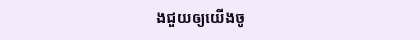ងជួយឲ្យយើងចូ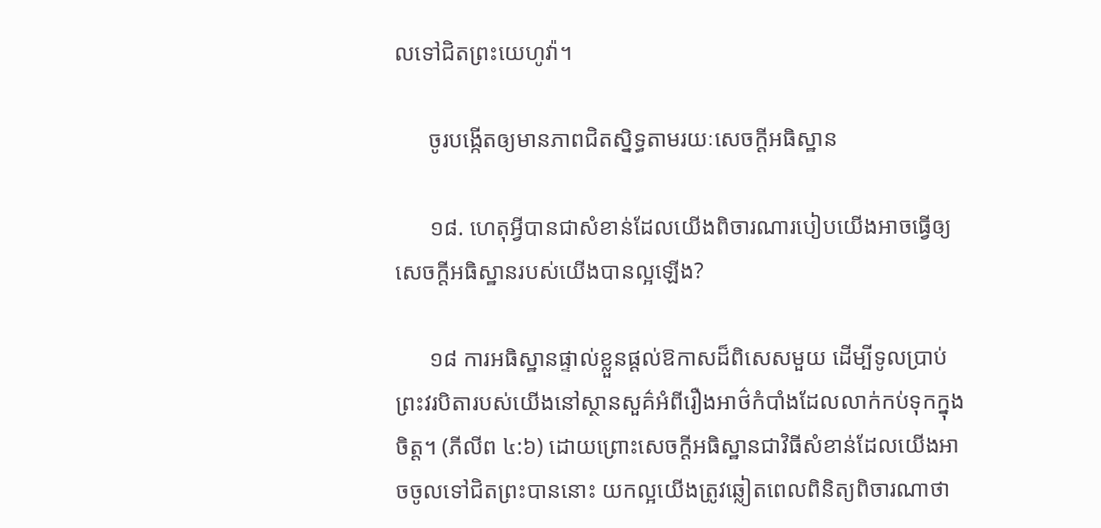លទៅជិតព្រះយេហូវ៉ា។

      ចូរបង្កើតឲ្យមានភាពជិតស្និទ្ធតាមរយៈសេចក្ដីអធិស្ឋាន

      ១៨. ហេតុអ្វីបានជាសំខាន់ដែលយើងពិចារណារបៀបយើងអាចធ្វើឲ្យសេចក្ដីអធិស្ឋានរបស់យើងបានល្អឡើង?

      ១៨ ការអធិស្ឋានផ្ទាល់ខ្លួនផ្ដល់ឱកាសដ៏ពិសេសមួយ ដើម្បីទូលប្រាប់ព្រះវរបិតារបស់យើងនៅស្ថានសួគ៌អំពីរឿងអាថ៌កំបាំងដែលលាក់កប់ទុកក្នុងចិត្ត។ (ភីលីព ៤:៦) ដោយព្រោះសេចក្ដីអធិស្ឋានជាវិធីសំខាន់ដែលយើងអាចចូលទៅជិតព្រះបាននោះ យកល្អយើងត្រូវឆ្លៀតពេលពិនិត្យពិចារណាថា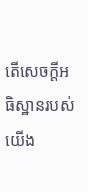តើសេចក្ដីអធិស្ឋានរបស់យើង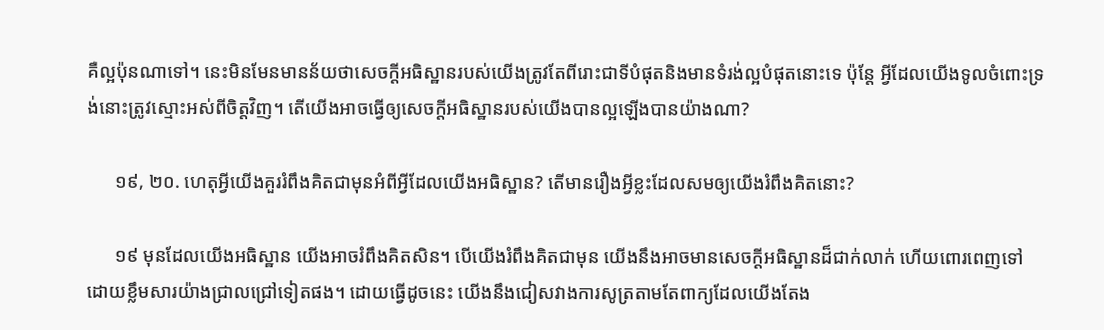គឺល្អប៉ុនណាទៅ។ នេះមិនមែនមានន័យថាសេចក្ដីអធិស្ឋានរបស់យើងត្រូវតែពីរោះជាទីបំផុតនិងមានទំរង់ល្អបំផុតនោះទេ ប៉ុន្តែ អ្វីដែលយើងទូលចំពោះទ្រង់នោះត្រូវស្មោះអស់ពីចិត្តវិញ។ តើយើងអាចធ្វើឲ្យសេចក្ដីអធិស្ឋានរបស់យើងបានល្អឡើងបានយ៉ាងណា?

      ១៩, ២០. ហេតុអ្វីយើងគួររំពឹងគិតជាមុនអំពីអ្វីដែលយើងអធិស្ឋាន? តើមានរឿងអ្វីខ្លះដែលសមឲ្យយើងរំពឹងគិតនោះ?

      ១៩ មុនដែលយើងអធិស្ឋាន យើងអាចរំពឹងគិតសិន។ បើយើងរំពឹងគិតជាមុន យើងនឹងអាចមានសេចក្ដីអធិស្ឋានដ៏ជាក់លាក់ ហើយពោរពេញទៅដោយខ្លឹមសារយ៉ាងជ្រាលជ្រៅទៀតផង។ ដោយធ្វើដូចនេះ យើងនឹងជៀសវាងការសូត្រតាមតែពាក្យដែលយើងតែង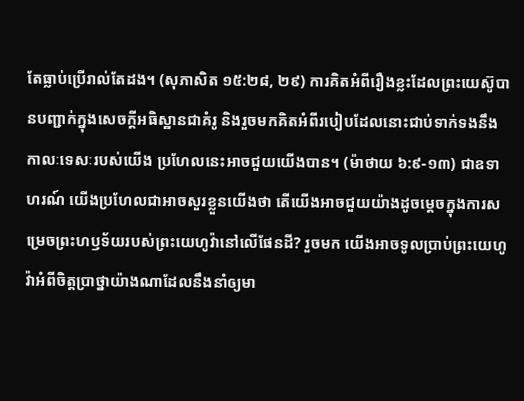តែធ្លាប់ប្រើរាល់តែដង។ (សុភាសិត ១៥:២៨, ២៩) ការគិតអំពីរឿងខ្លះដែលព្រះយេស៊ូបានបញ្ជាក់ក្នុងសេចក្ដីអធិស្ឋានជាគំរូ និងរួចមកគិតអំពីរបៀបដែលនោះជាប់ទាក់ទងនឹងកាលៈទេសៈរបស់យើង ប្រហែលនេះអាចជួយយើងបាន។ (ម៉ាថាយ ៦:៩-១៣) ជាឧទាហរណ៍ យើងប្រហែលជាអាចសួរខ្លួនយើងថា តើយើងអាចជួយយ៉ាងដូចម្ដេចក្នុងការសម្រេចព្រះហឫទ័យរបស់ព្រះយេហូវ៉ានៅលើផែនដី? រួចមក យើងអាចទូលប្រាប់ព្រះយេហូវ៉ាអំពីចិត្តប្រាថ្នាយ៉ាងណាដែលនឹងនាំឲ្យមា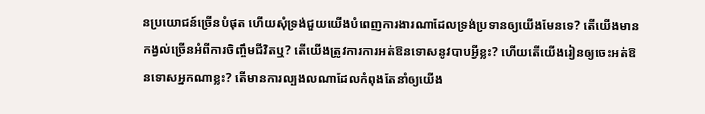នប្រយោជន៍ច្រើនបំផុត ហើយសុំទ្រង់ជួយយើងបំពេញការងារណាដែលទ្រង់ប្រទានឲ្យយើងមែនទេ? តើយើងមានកង្វល់ច្រើនអំពីការចិញ្ចឹមជីវិតឬ? តើយើងត្រូវការការអត់ឱនទោសនូវបាបអ្វីខ្លះ? ហើយតើយើងរៀនឲ្យចេះអត់ឱនទោសអ្នកណាខ្លះ? តើមានការល្បងលណាដែលកំពុងតែនាំឲ្យយើង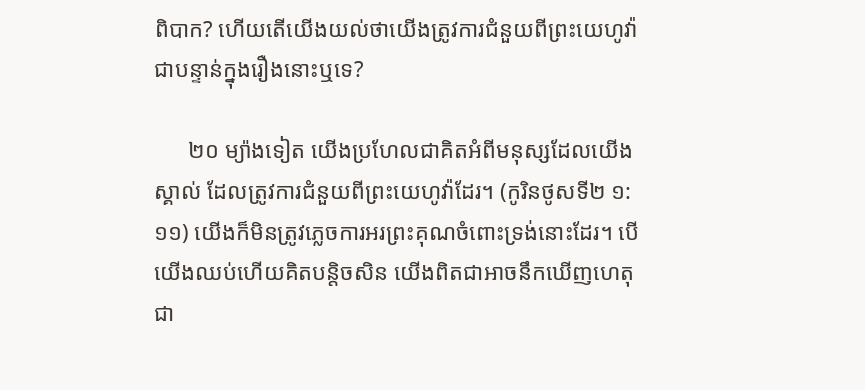ពិបាក? ហើយតើយើងយល់ថាយើងត្រូវការជំនួយពីព្រះយេហូវ៉ាជាបន្ទាន់ក្នុងរឿងនោះឬទេ?

      ២០ ម្យ៉ាងទៀត យើងប្រហែលជាគិតអំពីមនុស្សដែលយើងស្គាល់ ដែលត្រូវការជំនួយពីព្រះយេហូវ៉ាដែរ។ (កូរិនថូសទី២ ១:១១) យើងក៏មិនត្រូវភ្លេចការអរព្រះគុណចំពោះទ្រង់នោះដែរ។ បើយើងឈប់ហើយគិតបន្ដិចសិន យើងពិតជាអាចនឹកឃើញហេតុជា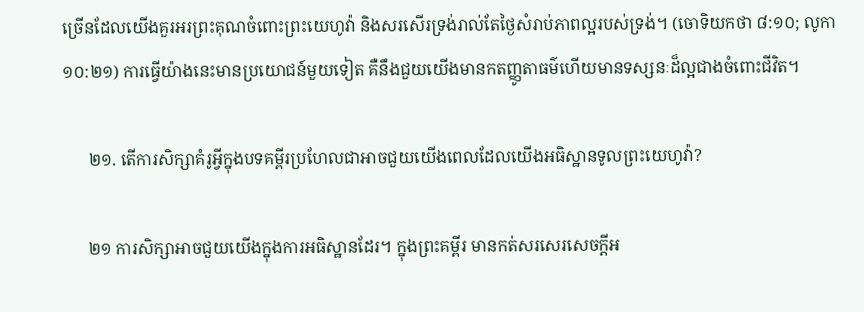ច្រើនដែលយើងគួរអរព្រះគុណចំពោះព្រះយេហូវ៉ា និងសរសើរទ្រង់រាល់តែថ្ងៃសំរាប់ភាពល្អរបស់ទ្រង់។ (ចោទិយកថា ៨:១០; លូកា ១០:២១) ការធ្វើយ៉ាងនេះមានប្រយោជន៍មួយទៀត គឺនឹងជួយយើងមានកតញ្ញូតាធម៌ហើយមានទស្សនៈដ៏ល្អជាងចំពោះជីវិត។

      ២១. តើការសិក្សាគំរូអ្វីក្នុងបទគម្ពីរប្រហែលជាអាចជួយយើងពេលដែលយើងអធិស្ឋានទូលព្រះយេហូវ៉ា?

      ២១ ការសិក្សាអាចជួយយើងក្នុងការអធិស្ឋានដែរ។ ក្នុងព្រះគម្ពីរ មានកត់សរសេរសេចក្ដីអ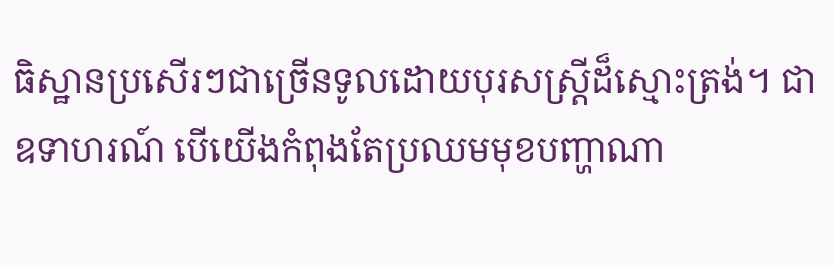ធិស្ឋានប្រសើរៗជាច្រើនទូលដោយបុរសស្ត្រីដ៏ស្មោះត្រង់។ ជាឧទាហរណ៍ បើយើងកំពុងតែប្រឈមមុខបញ្ហាណា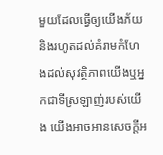មួយដែលធ្វើឲ្យយើងភ័យនិងរហូតដល់គំរាមកំហែងដល់សុវត្ថិភាពយើងឬអ្នកជាទីស្រឡាញ់របស់យើង យើងអាចអានសេចក្ដីអ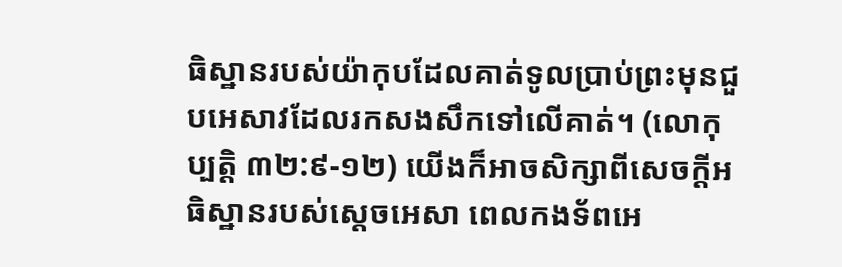ធិស្ឋានរបស់យ៉ាកុបដែលគាត់ទូលប្រាប់ព្រះមុនជួបអេសាវដែលរកសងសឹកទៅលើគាត់។ (លោកុប្បត្តិ ៣២:៩-១២) យើងក៏អាចសិក្សាពីសេចក្ដីអធិស្ឋានរបស់ស្តេចអេសា ពេលកងទ័ពអេ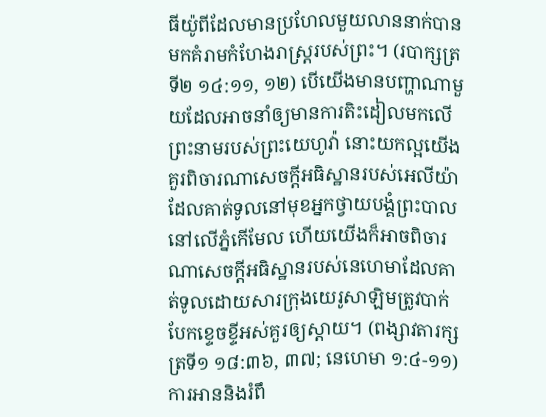ធីយ៉ូពីដែលមានប្រហែលមួយលាននាក់បានមកគំរាមកំហែងរាស្ត្ររបស់ព្រះ។ (របាក្សត្រទី២ ១៤:១១, ១២) បើយើងមានបញ្ហាណាមួយដែលអាចនាំឲ្យមានការតិះដៀលមកលើព្រះនាមរបស់ព្រះយេហូវ៉ា នោះយកល្អយើងគួរពិចារណាសេចក្ដីអធិស្ឋានរបស់អេលីយ៉ាដែលគាត់ទូលនៅមុខអ្នកថ្វាយបង្គំព្រះបាលនៅលើភ្នំកើមែល ហើយយើងក៏អាចពិចារណាសេចក្ដីអធិស្ឋានរបស់នេហេមាដែលគាត់ទូលដោយសារក្រុងយេរូសាឡិមត្រូវបាក់បែកខ្ទេចខ្ទីអស់គួរឲ្យស្ដាយ។ (ពង្សាវតារក្សត្រទី១ ១៨:៣៦, ៣៧; នេហេមា ១:៤-១១) ការអាននិងរំពឹ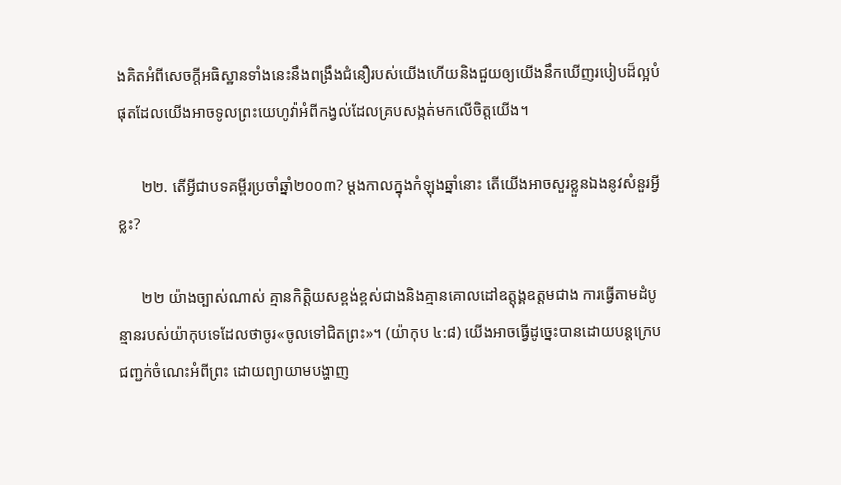ងគិតអំពីសេចក្ដីអធិស្ឋានទាំងនេះនឹងពង្រឹងជំនឿរបស់យើងហើយនិងជួយឲ្យយើងនឹកឃើញរបៀបដ៏ល្អបំផុតដែលយើងអាចទូលព្រះយេហូវ៉ាអំពីកង្វល់ដែលគ្របសង្កត់មកលើចិត្តយើង។

      ២២. តើអ្វីជាបទគម្ពីរប្រចាំឆ្នាំ២០០៣? ម្ដងកាលក្នុងកំឡុងឆ្នាំនោះ តើយើងអាចសួរខ្លួនឯងនូវសំនួរអ្វីខ្លះ?

      ២២ យ៉ាងច្បាស់ណាស់ គ្មានកិត្ដិយសខ្ពង់ខ្ពស់ជាងនិងគ្មានគោលដៅឧត្តុង្គឧត្តមជាង ការធ្វើតាមដំបូន្មានរបស់យ៉ាកុបទេដែលថាចូរ«ចូលទៅជិតព្រះ»។ (យ៉ាកុប ៤:៨) យើងអាចធ្វើដូច្នេះបានដោយបន្តក្រេបជញ្ជក់ចំណេះអំពីព្រះ ដោយព្យាយាមបង្ហាញ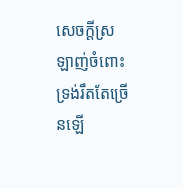សេចក្ដីស្រឡាញ់ចំពោះទ្រង់រឹតតែច្រើនឡើ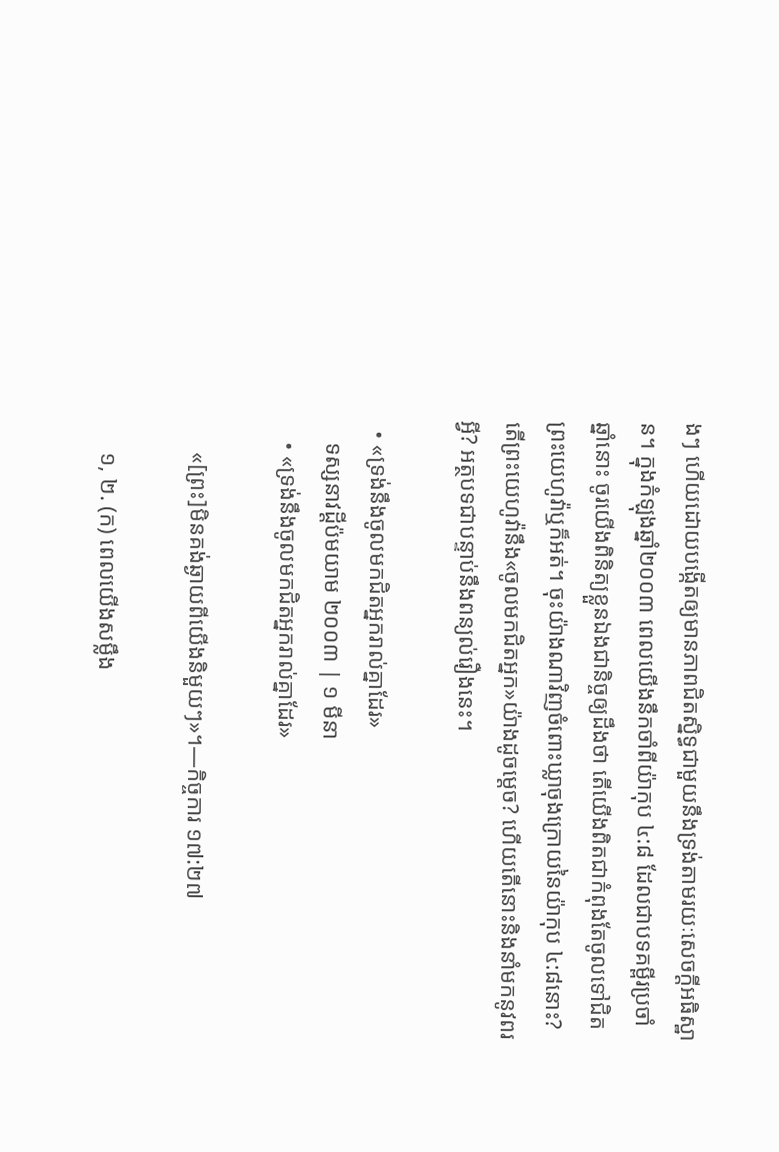ងៗ ហើយដោយបង្កើតឲ្យមានភាពជិតស្និទ្ធជាមួយនឹងទ្រង់តាមរយៈសេចក្ដីអធិស្ឋាន។ ក្នុងកំឡុងឆ្នាំ២០០៣ ពេលយើងនឹកចាំពីយ៉ាកុប ៤:៨ ដែលជាបទគម្ពីរប្រចាំឆ្នាំនោះ ចូរយើងពិនិត្យខ្លួនឯងជានិច្ចឲ្យដឹងថា តើយើងពិតជាកំពុងតែចូលទៅជិតព្រះយេហូវ៉ាឬក៏អត់។ ចុះយ៉ាងណាវិញចំពោះឃ្លាចុងក្រោយនៃយ៉ាកុប ៤:៨នោះ? តើព្រះយេហូវ៉ានឹង«ចូលមកជិតអ្នក»យ៉ាងដូចម្ដេច? ហើយតើនោះនិងនាំមកនូវពរអ្វី? អត្ថបទជាបន្ទាប់នឹងពន្យល់រឿងនេះ។

  • «ទ្រង់នឹងចូលមកជិតអ្នករាល់គ្នាដែរ»
    ទស្សនាវដ្ដីប៉មយាម ២០០៣ | ១ មីនា
    • «ទ្រង់នឹងចូលមកជិតអ្នករាល់គ្នាដែរ»

      «[ព្រះ]មិនគង់ឆ្ងាយពីយើងនិមួយៗ»។—កិច្ចការ ១៧:២៧

      ១, ២. (ក) ពេលយើងសម្លឹង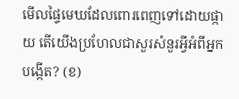មើលផ្ទៃមេឃដែលពោរពេញទៅដោយផ្កាយ តើយើងប្រហែលជាសួរសំនួរអ្វីអំពីអ្នកបង្កើត? (ខ)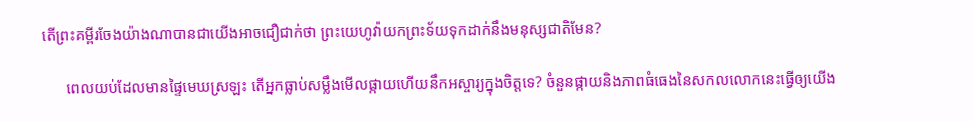តើព្រះគម្ពីរចែងយ៉ាងណាបានជាយើងអាចជឿជាក់ថា ព្រះយេហូវ៉ាយកព្រះទ័យទុកដាក់នឹងមនុស្សជាតិមែន?

      ពេលយប់ដែលមានផ្ទៃមេឃស្រឡះ តើអ្នកធ្លាប់សម្លឹងមើលផ្កាយហើយនឹកអស្ចារ្យក្នុងចិត្តទេ? ចំនួនផ្កាយនិងភាពធំធេងនៃសកលលោកនេះធ្វើឲ្យយើង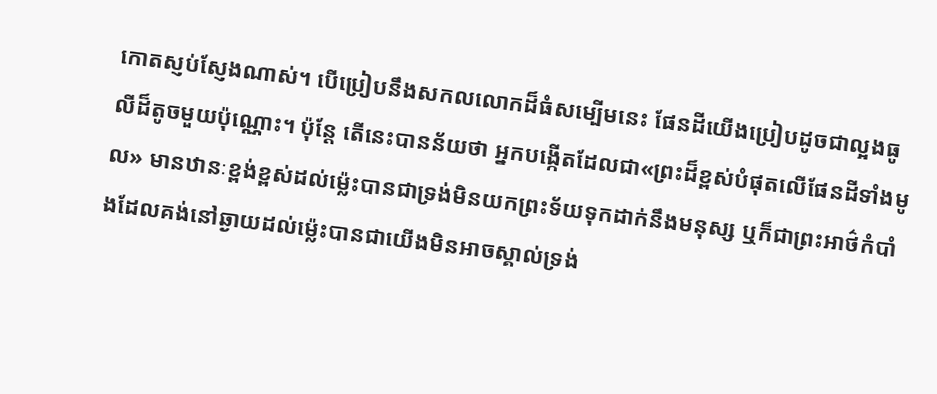កោតស្ញប់ស្ញែងណាស់។ បើប្រៀបនឹងសកលលោកដ៏ធំសម្បើមនេះ ផែនដីយើងប្រៀបដូចជាល្អងធូលីដ៏តូចមួយប៉ុណ្ណោះ។ ប៉ុន្តែ តើនេះបានន័យថា អ្នកបង្កើតដែលជា«ព្រះដ៏ខ្ពស់បំផុតលើផែនដីទាំងមូល» មានឋានៈខ្ពង់ខ្ពស់ដល់ម្ល៉េះបានជាទ្រង់មិនយកព្រះទ័យទុកដាក់នឹងមនុស្ស ឬក៏ជាព្រះអាថ៌កំបាំងដែលគង់នៅឆ្ងាយដល់ម្ល៉េះបានជាយើងមិនអាចស្គាល់ទ្រង់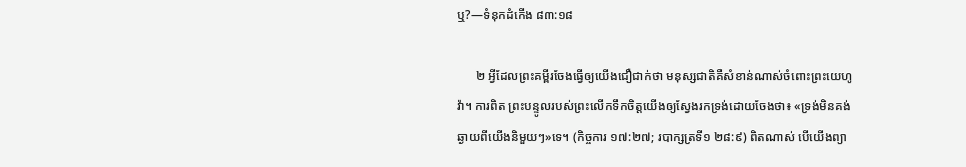ឬ?—ទំនុកដំកើង ៨៣:១៨

      ២ អ្វីដែលព្រះគម្ពីរចែងធ្វើឲ្យយើងជឿជាក់ថា មនុស្សជាតិគឺសំខាន់ណាស់ចំពោះព្រះយេហូវ៉ា។ ការពិត ព្រះបន្ទូលរបស់ព្រះលើកទឹកចិត្តយើងឲ្យស្វែងរកទ្រង់ដោយចែងថា៖ «ទ្រង់មិនគង់ឆ្ងាយពីយើងនិមួយៗ»ទេ។ (កិច្ចការ ១៧:២៧; របាក្សត្រទី១ ២៨:៩) ពិតណាស់ បើយើងព្យា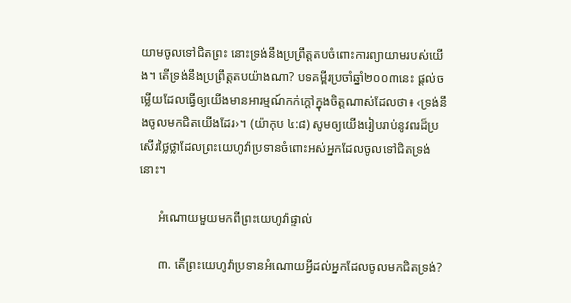យាមចូលទៅជិតព្រះ នោះទ្រង់នឹងប្រព្រឹត្តតបចំពោះការព្យាយាមរបស់យើង។ តើទ្រង់នឹងប្រព្រឹត្តតបយ៉ាងណា? បទគម្ពីរប្រចាំឆ្នាំ២០០៣នេះ ផ្ដល់ចម្លើយដែលធ្វើឲ្យយើងមានអារម្មណ៍កក់ក្ដៅក្នុងចិត្តណាស់ដែលថា៖ ‹ទ្រង់នឹងចូលមកជិតយើងដែរ›។ (យ៉ាកុប ៤:៨) សូមឲ្យយើងរៀបរាប់នូវពរដ៏ប្រសើរថ្លៃថ្លាដែលព្រះយេហូវ៉ាប្រទានចំពោះអស់អ្នកដែលចូលទៅជិតទ្រង់នោះ។

      អំណោយមួយមកពីព្រះយេហូវ៉ាផ្ទាល់

      ៣. តើព្រះយេហូវ៉ាប្រទានអំណោយអ្វីដល់អ្នកដែលចូលមកជិតទ្រង់?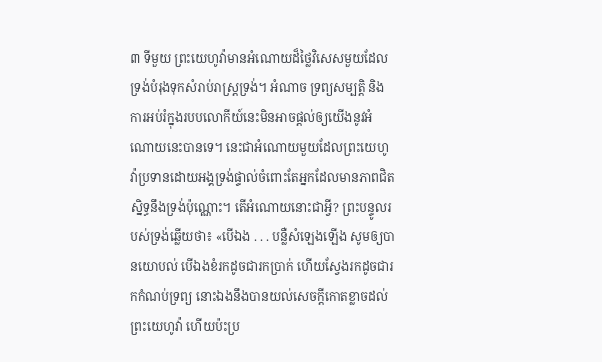៣ ទីមួយ ព្រះយេហូវ៉ាមានអំណោយដ៏ថ្លៃវិសេសមួយដែលទ្រង់បំរុងទុកសំរាប់រាស្ត្រទ្រង់។ អំណាច ទ្រព្យសម្បត្ដិ និងការអប់រំក្នុងរបបលោកីយ៍នេះមិនអាចផ្ដល់ឲ្យយើងនូវអំណោយនេះបានទេ។ នេះជាអំណោយមួយដែលព្រះយេហូវ៉ាប្រទានដោយអង្គទ្រង់ផ្ទាល់ចំពោះតែអ្នកដែលមានភាពជិតស្និទ្ធនឹងទ្រង់ប៉ុណ្ណោះ។ តើអំណោយនោះជាអ្វី? ព្រះបន្ទូលរបស់ទ្រង់ឆ្លើយថា៖ «បើឯង . . . បន្លឺសំឡេងឡើង សូមឲ្យបានយោបល់ បើឯងខំរកដូចជារកប្រាក់ ហើយស្វែងរកដូចជារកកំណប់ទ្រព្យ នោះឯងនឹងបានយល់សេចក្ដីកោតខ្លាចដល់ព្រះយេហូវ៉ា ហើយប៉ះប្រ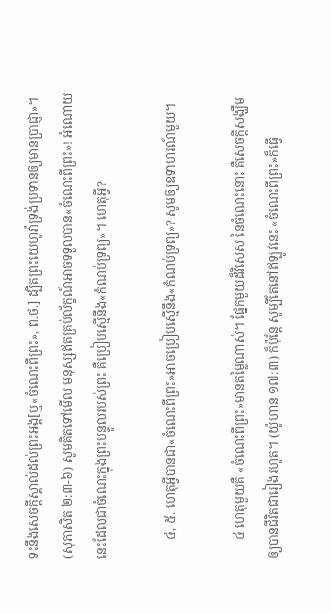ទះនឹងសេចក្ដីស្គាល់ដល់ព្រះអង្គ[ឬ«ចំណេះពីព្រះ», ព.ថ.] ដ្បិតព្រះយេហូវ៉ាទ្រង់ប្រទានឲ្យមានប្រាជ្ញា»។ (សុភាសិត ២:៣-៦) សូមគិតទៅមើល មនុស្សឥតគ្រប់ល័ក្ខណ៍អាចទទួលបាន«ចំណេះពីព្រះ»! អំណោយនេះដែលជាចំណេះក្នុងព្រះបន្ទូលរបស់ព្រះ គឺប្រៀបស្មើនឹង«កំណប់ទ្រព្យ»។ ហេតុអ្វី?

      ៤, ៥. ហេតុអ្វីបានជា«ចំណេះពីព្រះ»អាចប្រៀបស្មើនឹង«កំណប់ទ្រព្យ»? សូមឲ្យឧទាហរណ៍មួយ។

      ៤ ហេតុមួយគឺ «ចំណេះពីព្រះ»មានតម្លៃណាស់។ ផ្នែកមួយដ៏វិសេស នៃចំណេះនោះ គឺសេចក្ដីសង្ឃឹមឲ្យបានជីវិតជារៀងរហូត។ (យ៉ូហាន ១៧:៣) ក៏ប៉ុន្តែ សូម្បីតែនៅឥឡូវនេះ «ចំណេះពីព្រះ»ក៏ធ្វើ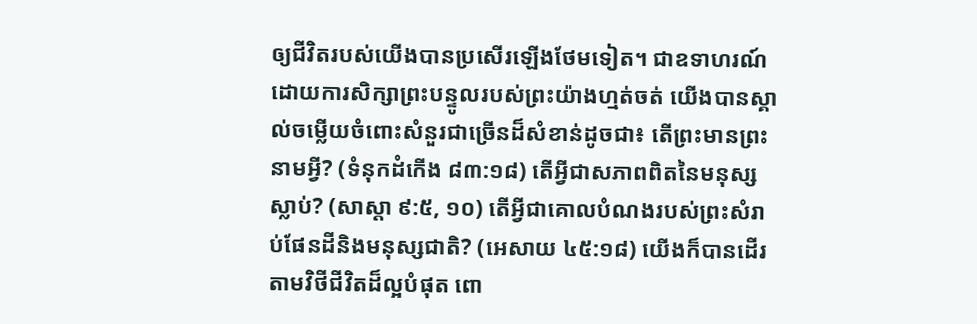ឲ្យជីវិតរបស់យើងបានប្រសើរឡើងថែមទៀត។ ជាឧទាហរណ៍ ដោយការសិក្សាព្រះបន្ទូលរបស់ព្រះយ៉ាងហ្មត់ចត់ យើងបានស្គាល់ចម្លើយចំពោះសំនួរជាច្រើនដ៏សំខាន់ដូចជា៖ តើព្រះមានព្រះនាមអ្វី? (ទំនុកដំកើង ៨៣:១៨) តើអ្វីជាសភាពពិតនៃមនុស្សស្លាប់? (សាស្ដា ៩:៥, ១០) តើអ្វីជាគោលបំណងរបស់ព្រះសំរាប់ផែនដីនិងមនុស្សជាតិ? (អេសាយ ៤៥:១៨) យើងក៏បានដើរតាមវិថីជីវិតដ៏ល្អបំផុត ពោ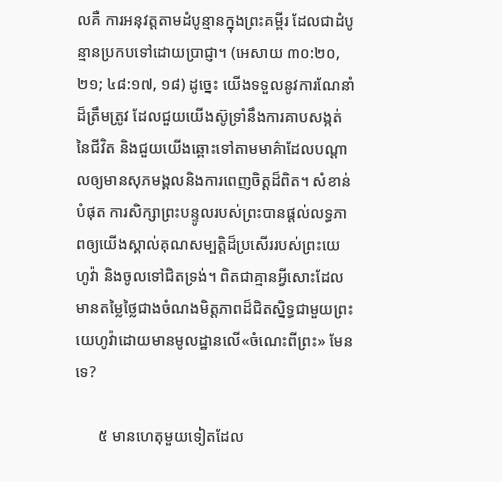លគឺ ការអនុវត្តតាមដំបូន្មានក្នុងព្រះគម្ពីរ ដែលជាដំបូន្មានប្រកបទៅដោយប្រាជ្ញា។ (អេសាយ ៣០:២០, ២១; ៤៨:១៧, ១៨) ដូច្នេះ យើងទទួលនូវការណែនាំដ៏ត្រឹមត្រូវ ដែលជួយយើងស៊ូទ្រាំនឹងការគាបសង្កត់នៃជីវិត និងជួយយើងឆ្ពោះទៅតាមមាគ៌ាដែលបណ្ដាលឲ្យមានសុភមង្គលនិងការពេញចិត្តដ៏ពិត។ សំខាន់បំផុត ការសិក្សាព្រះបន្ទូលរបស់ព្រះបានផ្ដល់លទ្ធភាពឲ្យយើងស្គាល់គុណសម្បត្ដិដ៏ប្រសើររបស់ព្រះយេហូវ៉ា និងចូលទៅជិតទ្រង់។ ពិតជាគ្មានអ្វីសោះដែលមានតម្លៃថ្លៃជាងចំណងមិត្តភាពដ៏ជិតស្និទ្ធជាមួយព្រះយេហូវ៉ាដោយមានមូលដ្ឋានលើ«ចំណេះពីព្រះ» មែនទេ?

      ៥ មានហេតុមួយទៀតដែល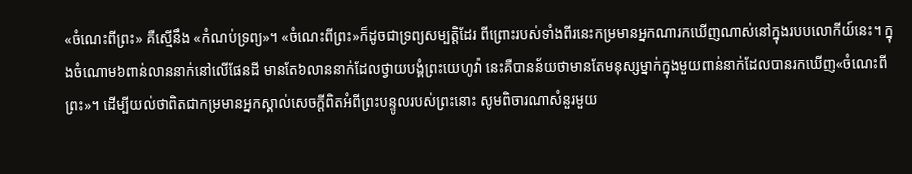«ចំណេះពីព្រះ» គឺស្មើនឹង «កំណប់ទ្រព្យ»។ «ចំណេះពីព្រះ»ក៏ដូចជាទ្រព្យសម្បត្ដិដែរ ពីព្រោះរបស់ទាំងពីរនេះកម្រមានអ្នកណារកឃើញណាស់នៅក្នុងរបបលោកីយ៍នេះ។ ក្នុងចំណោម៦ពាន់លាននាក់នៅលើផែនដី មានតែ៦លាននាក់ដែលថ្វាយបង្គំព្រះយេហូវ៉ា នេះគឺបានន័យថាមានតែមនុស្សម្នាក់ក្នុងមួយពាន់នាក់ដែលបានរកឃើញ«ចំណេះពីព្រះ»។ ដើម្បីយល់ថាពិតជាកម្រមានអ្នកស្គាល់សេចក្ដីពិតអំពីព្រះបន្ទូលរបស់ព្រះនោះ សូមពិចារណាសំនួរមួយ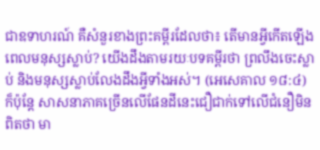ជាឧទាហរណ៍ គឺសំនួរខាងព្រះគម្ពីរដែលថា៖ តើមានអ្វីកើតឡើងពេលមនុស្សស្លាប់? យើងដឹងតាមរយៈបទគម្ពីរថា ព្រលឹងចេះស្លាប់ និងមនុស្សស្លាប់លែងដឹងអ្វីទាំងអស់។ (អេសេគាល ១៨:៤) ក៏ប៉ុន្តែ សាសនាភាគច្រើនលើផែនដីនេះជឿជាក់ទៅលើជំនឿមិនពិតថា មា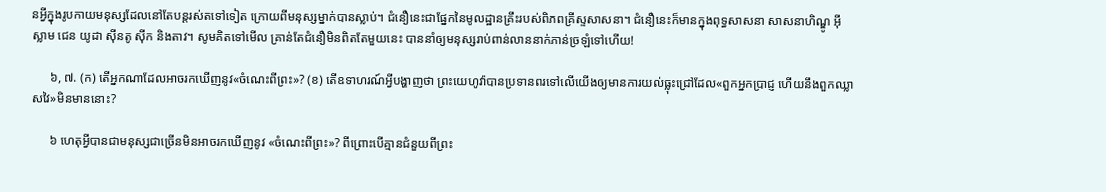នអ្វីក្នុងរូបកាយមនុស្សដែលនៅតែបន្តរស់តទៅទៀត ក្រោយពីមនុស្សម្នាក់បានស្លាប់។ ជំនឿនេះជាផ្នែកនៃមូលដ្ឋានគ្រឹះរបស់ពិភពគ្រីស្ទសាសនា។ ជំនឿនេះក៏មានក្នុងពុទ្ធសាសនា សាសនាហិណ្ឌូ អ៊ីស្លាម ជេន យូដា ស៊ីនតូ ស៊ីក និងតាវ។ សូមគិតទៅមើល គ្រាន់តែជំនឿមិនពិតតែមួយនេះ បាននាំឲ្យមនុស្សរាប់ពាន់លាននាក់ភាន់ច្រឡំទៅហើយ!

      ៦, ៧. (ក) តើអ្នកណាដែលអាចរកឃើញនូវ«ចំណេះពីព្រះ»? (ខ) តើឧទាហរណ៍អ្វីបង្ហាញថា ព្រះយេហូវ៉ាបានប្រទានពរទៅលើយើងឲ្យមានការយល់ធ្លុះជ្រៅដែល«ពួកអ្នកប្រាជ្ញ ហើយនឹងពួកឈ្លាសវៃ»មិនមាននោះ?

      ៦ ហេតុអ្វីបានជាមនុស្សជាច្រើនមិនអាចរកឃើញនូវ «ចំណេះពីព្រះ»? ពីព្រោះបើគ្មានជំនួយពីព្រះ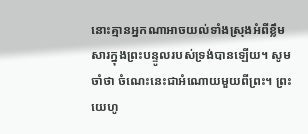នោះគ្មានអ្នកណាអាចយល់ទាំងស្រុងអំពីខ្លឹមសារក្នុងព្រះបន្ទូលរបស់ទ្រង់បានឡើយ។ សូមចាំថា ចំណេះនេះជាអំណោយមួយពីព្រះ។ ព្រះយេហូ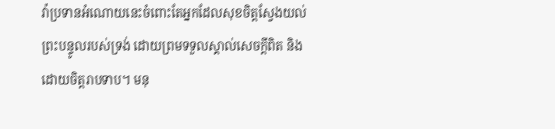វ៉ាប្រទានអំណោយនេះចំពោះតែអ្នកដែលសុខចិត្តស្វែងយល់ព្រះបន្ទូលរបស់ទ្រង់ ដោយព្រមទទួលស្គាល់សេចក្ដីពិត និងដោយចិត្តរាបទាប។ មនុ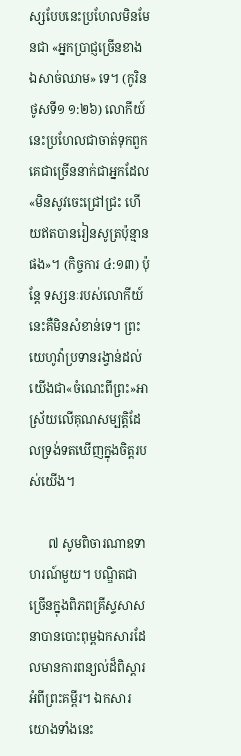ស្សបែបនេះប្រហែលមិនមែនជា «អ្នកប្រាជ្ញច្រើនខាងឯសាច់ឈាម» ទេ។ (កូរិនថូសទី១ ១:២៦) លោកីយ៍នេះប្រហែលជាចាត់ទុកពួកគេជាច្រើននាក់ជាអ្នកដែល«មិនសូវចេះជ្រៅជ្រះ ហើយឥតបានរៀនសូត្រប៉ុន្មានផង»។ (កិច្ចការ ៤:១៣) ប៉ុន្តែ ទស្សនៈរបស់លោកីយ៍នេះគឺមិនសំខាន់ទេ។ ព្រះយេហូវ៉ាប្រទានរង្វាន់ដល់យើងជា«ចំណេះពីព្រះ»អាស្រ័យលើគុណសម្បត្ដិដែលទ្រង់ទតឃើញក្នុងចិត្តរបស់យើង។

      ៧ សូមពិចារណាឧទាហរណ៍មួយ។ បណ្ឌិតជាច្រើនក្នុងពិភពគ្រីស្ទសាសនាបានបោះពុម្ពឯកសារដែលមានការពន្យល់ដ៏ពិស្ដារអំពីព្រះគម្ពីរ។ ឯកសារយោងទាំងនេះ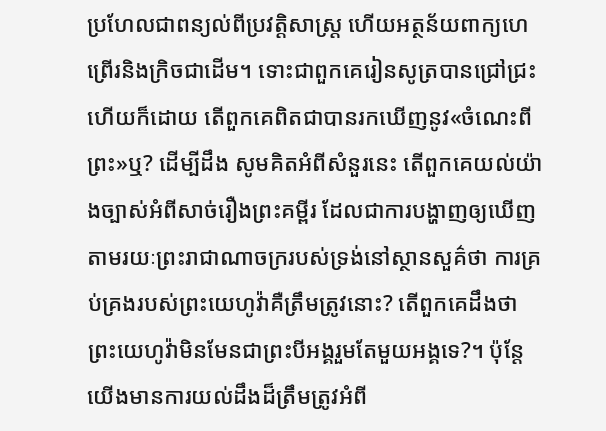ប្រហែលជាពន្យល់ពីប្រវត្ដិសាស្ត្រ ហើយអត្ថន័យពាក្យហេព្រើរនិងក្រិចជាដើម។ ទោះជាពួកគេរៀនសូត្របានជ្រៅជ្រះហើយក៏ដោយ តើពួកគេពិតជាបានរកឃើញនូវ«ចំណេះពីព្រះ»ឬ? ដើម្បីដឹង សូមគិតអំពីសំនួរនេះ តើពួកគេយល់យ៉ាងច្បាស់អំពីសាច់រឿងព្រះគម្ពីរ ដែលជាការបង្ហាញឲ្យឃើញតាមរយៈព្រះរាជាណាចក្ររបស់ទ្រង់នៅស្ថានសួគ៌ថា ការគ្រប់គ្រងរបស់ព្រះយេហូវ៉ាគឺត្រឹមត្រូវនោះ? តើពួកគេដឹងថា ព្រះយេហូវ៉ាមិនមែនជាព្រះបីអង្គរួមតែមួយអង្គទេ?។ ប៉ុន្តែ យើងមានការយល់ដឹងដ៏ត្រឹមត្រូវអំពី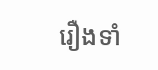រឿងទាំ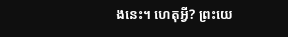ងនេះ។ ហេតុអ្វី? ព្រះយេ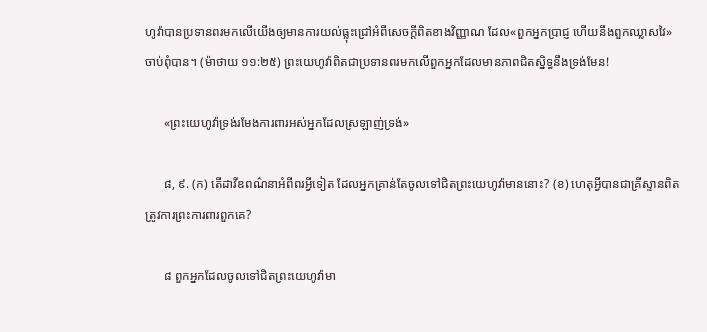ហូវ៉ាបានប្រទានពរមកលើយើងឲ្យមានការយល់ធ្លុះជ្រៅអំពីសេចក្ដីពិតខាងវិញ្ញាណ ដែល«ពួកអ្នកប្រាជ្ញ ហើយនឹងពួកឈ្លាសវៃ»ចាប់ពុំបាន។ (ម៉ាថាយ ១១:២៥) ព្រះយេហូវ៉ាពិតជាប្រទានពរមកលើពួកអ្នកដែលមានភាពជិតស្និទ្ធនឹងទ្រង់មែន!

      «ព្រះយេហូវ៉ាទ្រង់រមែងការពារអស់អ្នកដែលស្រឡាញ់ទ្រង់»

      ៨, ៩. (ក) តើដាវីឌពណ៌នាអំពីពរអ្វីទៀត ដែលអ្នកគ្រាន់តែចូលទៅជិតព្រះយេហូវ៉ាមាននោះ? (ខ) ហេតុអ្វីបានជាគ្រីស្ទានពិតត្រូវការព្រះការពារពួកគេ?

      ៨ ពួកអ្នកដែលចូលទៅជិតព្រះយេហូវ៉ាមា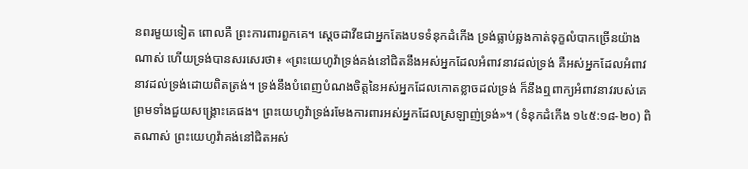នពរមួយទៀត ពោលគឺ ព្រះការពារពួកគេ។ ស្តេចដាវីឌជាអ្នកតែងបទទំនុកដំកើង ទ្រង់ធ្លាប់ឆ្លងកាត់ទុក្ខលំបាកច្រើនយ៉ាងណាស់ ហើយទ្រង់បានសរសេរថា៖ «ព្រះយេហូវ៉ាទ្រង់គង់នៅជិតនឹងអស់អ្នកដែលអំពាវនាវដល់ទ្រង់ គឺអស់អ្នកដែលអំពាវនាវដល់ទ្រង់ដោយពិតត្រង់។ ទ្រង់នឹងបំពេញបំណងចិត្តនៃអស់អ្នកដែលកោតខ្លាចដល់ទ្រង់ ក៏នឹងឮពាក្យអំពាវនាវរបស់គេ ព្រមទាំងជួយសង្គ្រោះគេផង។ ព្រះយេហូវ៉ាទ្រង់រមែងការពារអស់អ្នកដែលស្រឡាញ់ទ្រង់»។ (ទំនុកដំកើង ១៤៥:១៨-២០) ពិតណាស់ ព្រះយេហូវ៉ាគង់នៅជិតអស់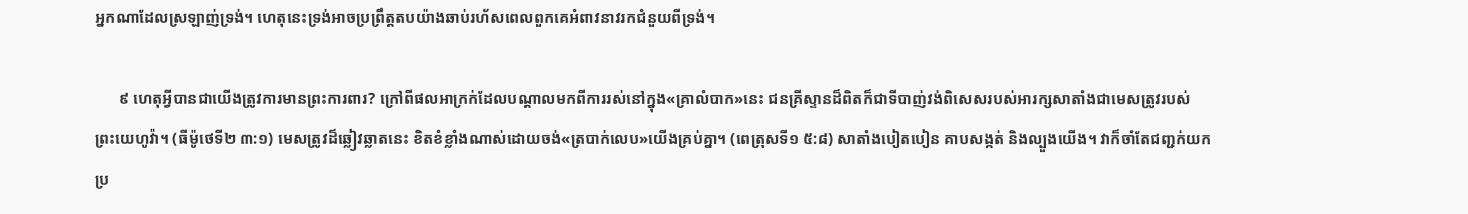អ្នកណាដែលស្រឡាញ់ទ្រង់។ ហេតុនេះទ្រង់អាចប្រព្រឹត្តតបយ៉ាងឆាប់រហ័សពេលពួកគេអំពាវនាវរកជំនួយពីទ្រង់។

      ៩ ហេតុអ្វីបានជាយើងត្រូវការមានព្រះការពារ? ក្រៅពីផលអាក្រក់ដែលបណ្ដាលមកពីការរស់នៅក្នុង«គ្រាលំបាក»នេះ ជនគ្រីស្ទានដ៏ពិតក៏ជាទីបាញ់វង់ពិសេសរបស់អារក្សសាតាំងជាមេសត្រូវរបស់ព្រះយេហូវ៉ា។ (ធីម៉ូថេទី២ ៣:១) មេសត្រូវដ៏ឆ្លៀវឆ្លាតនេះ ខិតខំខ្លាំងណាស់ដោយចង់«ត្របាក់លេប»យើងគ្រប់គ្នា។ (ពេត្រុសទី១ ៥:៨) សាតាំងបៀតបៀន គាបសង្កត់ និងល្បួងយើង។ វាក៏ចាំតែជញ្ជក់យកប្រ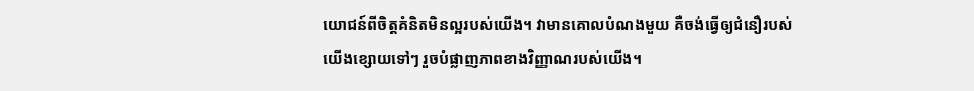យោជន៍ពីចិត្តគំនិតមិនល្អរបស់យើង។ វាមានគោលបំណងមួយ គឺចង់ធ្វើឲ្យជំនឿរបស់យើងខ្សោយទៅៗ រួចបំផ្លាញភាពខាងវិញ្ញាណរបស់យើង។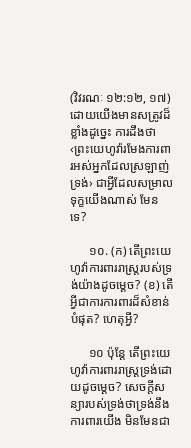(វិវរណៈ ១២:១២, ១៧) ដោយយើងមានសត្រូវដ៏ខ្លាំងដូច្នេះ ការដឹងថា‹ព្រះយេហូវ៉ារមែងការពារអស់អ្នកដែលស្រឡាញ់ទ្រង់› ជាអ្វីដែលសម្រាលទុក្ខយើងណាស់ មែនទេ?

      ១០. (ក) តើព្រះយេហូវ៉ាការពាររាស្ត្ររបស់ទ្រង់យ៉ាងដូចម្ដេច? (ខ) តើអ្វីជាការការពារដ៏សំខាន់បំផុត? ហេតុអ្វី?

      ១០ ប៉ុន្តែ តើព្រះយេហូវ៉ាការពាររាស្ត្រទ្រង់ដោយដូចម្ដេច? សេចក្ដីសន្យារបស់ទ្រង់ថាទ្រង់នឹងការពារយើង មិនមែនជា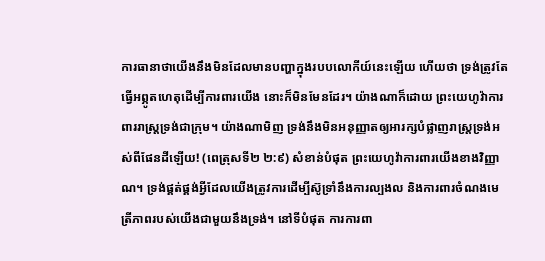ការធានាថាយើងនឹងមិនដែលមានបញ្ហាក្នុងរបបលោកីយ៍នេះឡើយ ហើយថា ទ្រង់ត្រូវតែធ្វើអព្ភូតហេតុដើម្បីការពារយើង នោះក៏មិនមែនដែរ។ យ៉ាងណាក៏ដោយ ព្រះយេហូវ៉ាការពាររាស្ត្រទ្រង់ជាក្រុម។ យ៉ាងណាមិញ ទ្រង់នឹងមិនអនុញ្ញាតឲ្យអារក្សបំផ្លាញរាស្ត្រទ្រង់អស់ពីផែនដីឡើយ! (ពេត្រុសទី២ ២:៩) សំខាន់បំផុត ព្រះយេហូវ៉ាការពារយើងខាងវិញ្ញាណ។ ទ្រង់ផ្គត់ផ្គង់អ្វីដែលយើងត្រូវការដើម្បីស៊ូទ្រាំនឹងការល្បងល និងការពារចំណងមេត្រីភាពរបស់យើងជាមួយនឹងទ្រង់។ នៅទីបំផុត ការការពា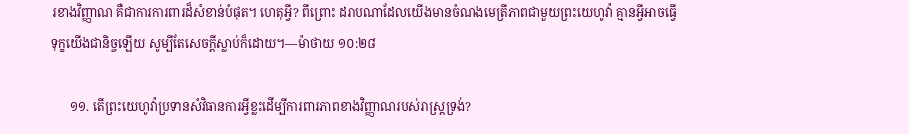រខាងវិញ្ញាណ គឺជាការការពារដ៏សំខាន់បំផុត។ ហេតុអ្វី? ពីព្រោះ ដរាបណាដែលយើងមានចំណងមេត្រីភាពជាមួយព្រះយេហូវ៉ា គ្មានអ្វីអាចធ្វើទុក្ខយើងជានិច្ចឡើយ សូម្បីតែសេចក្ដីស្លាប់ក៏ដោយ។—ម៉ាថាយ ១០:២៨

      ១១. តើព្រះយេហូវ៉ាប្រទានសំវិធានការអ្វីខ្លះដើម្បីការពារភាពខាងវិញ្ញាណរបស់រាស្ត្រទ្រង់?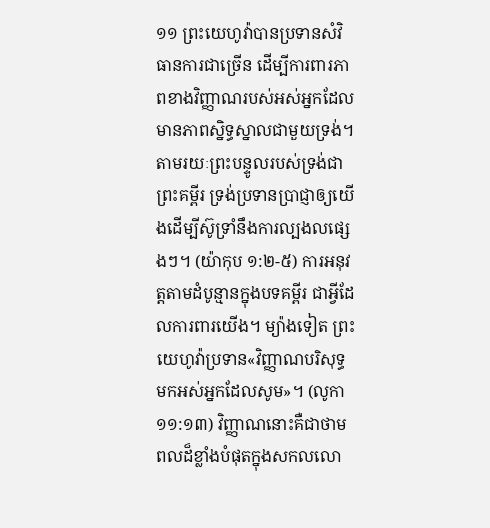១១ ព្រះយេហូវ៉ាបានប្រទានសំវិធានការជាច្រើន ដើម្បីការពារភាពខាងវិញ្ញាណរបស់អស់អ្នកដែលមានភាពស្និទ្ធស្នាលជាមួយទ្រង់។ តាមរយៈព្រះបន្ទូលរបស់ទ្រង់ជាព្រះគម្ពីរ ទ្រង់ប្រទានប្រាជ្ញាឲ្យយើងដើម្បីស៊ូទ្រាំនឹងការល្បងលផ្សេងៗ។ (យ៉ាកុប ១:២-៥) ការអនុវត្តតាមដំបូន្មានក្នុងបទគម្ពីរ ជាអ្វីដែលការពារយើង។ ម្យ៉ាងទៀត ព្រះយេហូវ៉ាប្រទាន«វិញ្ញាណបរិសុទ្ធ មកអស់អ្នកដែលសូម»។ (លូកា ១១:១៣) វិញ្ញាណនោះគឺជាថាមពលដ៏ខ្លាំងបំផុតក្នុងសកលលោ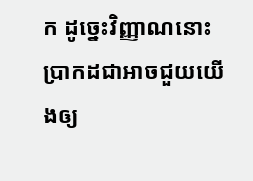ក ដូច្នេះវិញ្ញាណនោះប្រាកដជាអាចជួយយើងឲ្យ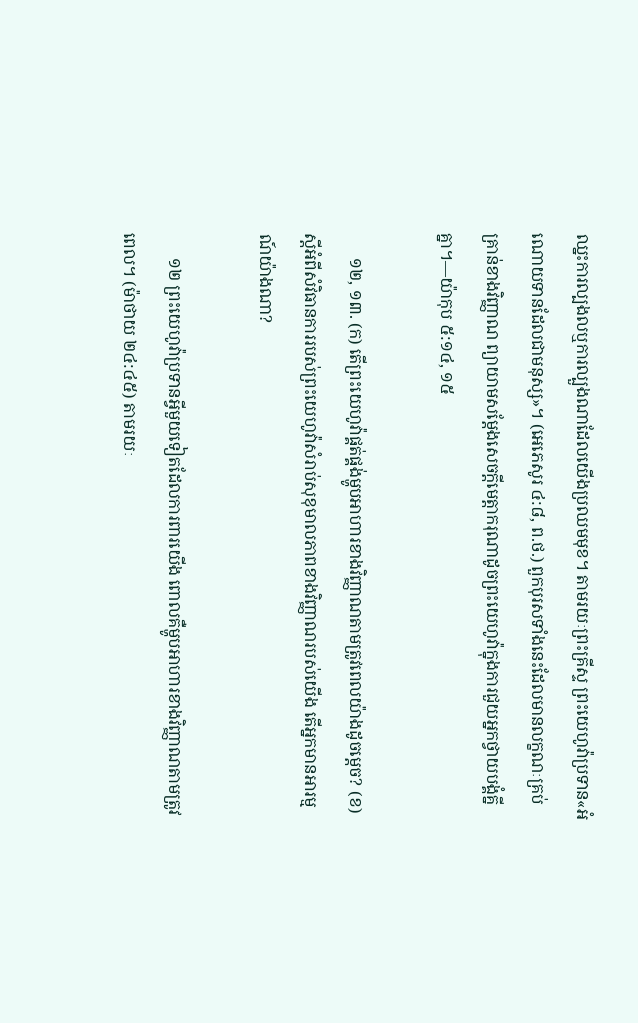ឈ្នះការល្បងលឬការល្បួងណាដែលយើងប្រឈមមុខ។ តាមរយៈព្រះគ្រីស្ទ ព្រះយេហូវ៉ាប្រទាន«អំណោយទានដែលជាមនុស្ស»។ (អេភេសូរ ៤:៨, ព.ថ.) ពួកបុរសទាំងនេះដែលមានលក្ខណៈគ្រប់គ្រាន់ខាងវិញ្ញាណ ព្យាយាមសម្ដែងសេចក្ដីមេត្ដាករុណាដូចព្រះយេហូវ៉ាក្នុងការជួយអ្នកថ្វាយបង្គំគ្នីគ្នា។—យ៉ាកុប ៥:១៤, ១៥

      ១២, ១៣. (ក) តើព្រះយេហូវ៉ាផ្គត់ផ្គង់ម្ហូបអាហារខាងវិញ្ញាណតាមត្រូវពេលយ៉ាងដូចម្ដេច? (ខ) ស្តីអំពីសំវិធានការរបស់ព្រះយេហូវ៉ាសំរាប់សុខុមាលភាពខាងវិញ្ញាណរបស់យើង តើអ្នកមានអារម្មណ៍យ៉ាងណា?

      ១២ ព្រះយេហូវ៉ាប្រទានអ្វីមួយទៀតដែលការពារយើង ពោលគឺម្ហូបអាហារខាងវិញ្ញាណតាមត្រូវពេល។ (ម៉ាថាយ ២៤:៤៥) តាមរយៈ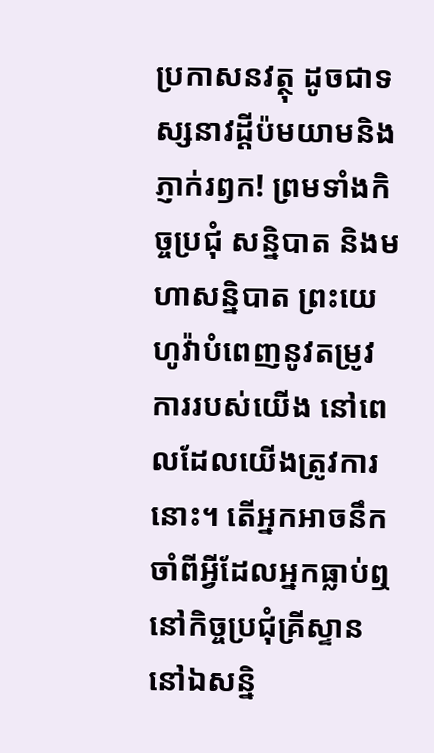ប្រកាសនវត្ថុ ដូចជាទស្សនាវដ្ដីប៉មយាមនិងភ្ញាក់រឭក! ព្រមទាំងកិច្ចប្រជុំ សន្និបាត និងមហាសន្និបាត ព្រះយេហូវ៉ាបំពេញនូវតម្រូវការរបស់យើង នៅពេលដែលយើងត្រូវការនោះ។ តើអ្នកអាចនឹកចាំពីអ្វីដែលអ្នកធ្លាប់ឮនៅកិច្ចប្រជុំគ្រីស្ទាន នៅឯសន្និ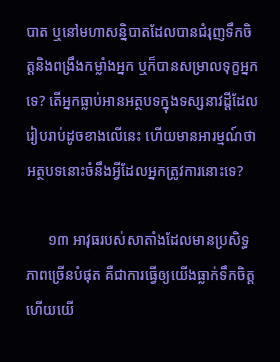បាត ឬនៅមហាសន្និបាតដែលបានជំរុញទឹកចិត្តនិងពង្រឹងកម្លាំងអ្នក ឬក៏បានសម្រាលទុក្ខអ្នកទេ? តើអ្នកធ្លាប់អានអត្ថបទក្នុងទស្សនាវដ្ដីដែលរៀបរាប់ដូចខាងលើនេះ ហើយមានអារម្មណ៍ថាអត្ថបទនោះចំនឹងអ្វីដែលអ្នកត្រូវការនោះទេ?

      ១៣ អាវុធរបស់សាតាំងដែលមានប្រសិទ្ធភាពច្រើនបំផុត គឺជាការធ្វើឲ្យយើងធ្លាក់ទឹកចិត្ត ហើយយើ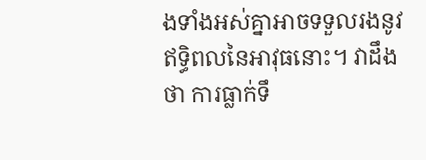ងទាំងអស់គ្នាអាចទទួលរងនូវឥទ្ធិពលនៃអាវុធនោះ។ វាដឹងថា ការធ្លាក់ទឹ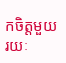កចិត្តមួយរយៈ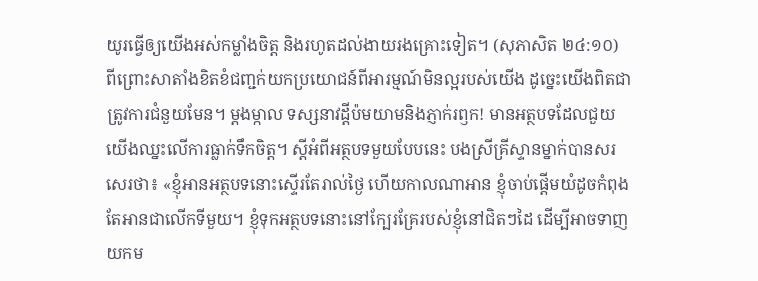យូរធ្វើឲ្យយើងអស់កម្លាំងចិត្ត និងរហូតដល់ងាយរងគ្រោះទៀត។ (សុភាសិត ២៤:១០) ពីព្រោះសាតាំងខិតខំជញ្ជក់យកប្រយោជន៍ពីអារម្មណ៍មិនល្អរបស់យើង ដូច្នេះយើងពិតជាត្រូវការជំនួយមែន។ ម្ដងម្កាល ទស្សនាវដ្ដីប៉មយាមនិងភ្ញាក់រឭក! មានអត្ថបទដែលជួយយើងឈ្នះលើការធ្លាក់ទឹកចិត្ត។ ស្តីអំពីអត្ថបទមួយបែបនេះ បងស្រីគ្រីស្ទានម្នាក់បានសរសេរថា៖ «ខ្ញុំអានអត្ថបទនោះស្ទើរតែរាល់ថ្ងៃ ហើយកាលណាអាន ខ្ញុំចាប់ផ្ដើមយំដូចកំពុងតែអានជាលើកទីមួយ។ ខ្ញុំទុកអត្ថបទនោះនៅក្បែរគ្រែរបស់ខ្ញុំនៅជិតៗដៃ ដើម្បីអាចទាញយកម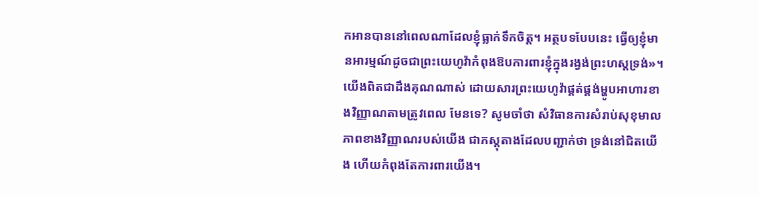កអានបាននៅពេលណាដែលខ្ញុំធ្លាក់ទឹកចិត្ត។ អត្ថបទបែបនេះ ធ្វើឲ្យខ្ញុំមានអារម្មណ៍ដូចជាព្រះយេហូវ៉ាកំពុងឱបការពារខ្ញុំក្នុងរង្វង់ព្រះហស្តទ្រង់»។ យើងពិតជាដឹងគុណណាស់ ដោយសារព្រះយេហូវ៉ាផ្គត់ផ្គង់ម្ហូបអាហារខាងវិញ្ញាណតាមត្រូវពេល មែនទេ? សូមចាំថា សំវិធានការសំរាប់សុខុមាលភាពខាងវិញ្ញាណរបស់យើង ជាភស្តុតាងដែលបញ្ជាក់ថា ទ្រង់នៅជិតយើង ហើយកំពុងតែការពារយើង។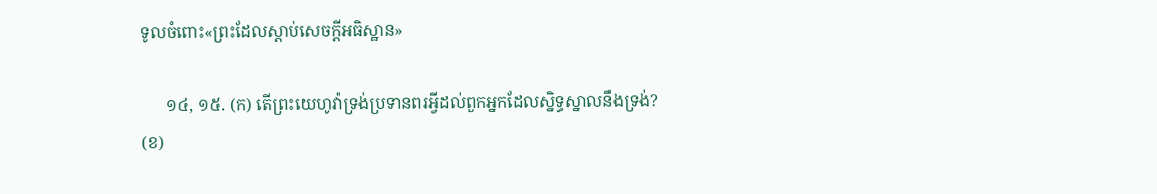ទូលចំពោះ«ព្រះដែលស្ដាប់សេចក្ដីអធិស្ឋាន»

      ១៤, ១៥. (ក) តើព្រះយេហូវ៉ាទ្រង់ប្រទានពរអ្វីដល់ពួកអ្នកដែលស្និទ្ធស្នាលនឹងទ្រង់? (ខ)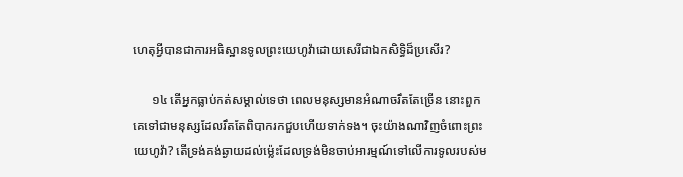ហេតុអ្វីបានជាការអធិស្ឋានទូលព្រះយេហូវ៉ាដោយសេរីជាឯកសិទ្ធិដ៏ប្រសើរ?

      ១៤ តើអ្នកធ្លាប់កត់សម្គាល់ទេថា ពេលមនុស្សមានអំណាចរឹតតែច្រើន នោះពួកគេទៅជាមនុស្សដែលរឹតតែពិបាករកជួបហើយទាក់ទង។ ចុះយ៉ាងណាវិញចំពោះព្រះយេហូវ៉ា? តើទ្រង់គង់ឆ្ងាយដល់ម្ល៉េះដែលទ្រង់មិនចាប់អារម្មណ៍ទៅលើការទូលរបស់ម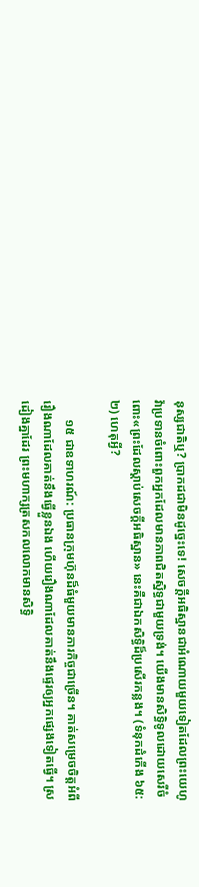នុស្សជាតិឬ? ប្រាកដជាមិនដូច្នេះទេ! សេចក្ដីអធិស្ឋានជាអំណោយមួយទៀតដែលព្រះយេហូវ៉ាប្រទានចំពោះពួកអ្នកដែលមានភាពជិតស្និទ្ធជាមួយទ្រង់។ យើងមានសិទ្ធិទូលដោយសេរីចំពោះ«ព្រះដែលស្ដាប់សេចក្ដីអធិស្ឋាន» នេះគឺជាឯកសិទ្ធិដ៏ប្រសើរកន្លង។ (ទំនុកដំកើង ៦៥:២) ហេតុអ្វី?

      ១៥ ជាឧទាហរណ៍: ប្រធានក្រុមហ៊ុនដ៏ធំមួយមានភារកិច្ចជាច្រើន។ គាត់សម្រេចចិត្តអំពីរឿងណាដែលគាត់នឹងធ្វើខ្លួនឯង ហើយរឿងណាដែលគាត់នឹងផ្ទេរឲ្យអ្នកផ្សេងទៀតធ្វើ។ ស្រដៀងគ្នាដែរ ព្រះមហាក្សត្រសកលលោកមានសិទ្ធិ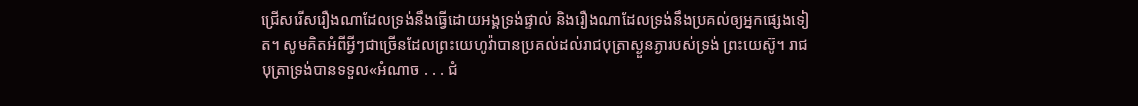ជ្រើសរើសរឿងណាដែលទ្រង់នឹងធ្វើដោយអង្គទ្រង់ផ្ទាល់ និងរឿងណាដែលទ្រង់នឹងប្រគល់ឲ្យអ្នកផ្សេងទៀត។ សូមគិតអំពីអ្វីៗជាច្រើនដែលព្រះយេហូវ៉ាបានប្រគល់ដល់រាជបុត្រាស្ងួនភ្ងារបស់ទ្រង់ ព្រះយេស៊ូ។ រាជបុត្រាទ្រង់បានទទួល«អំណាច . . . ជំ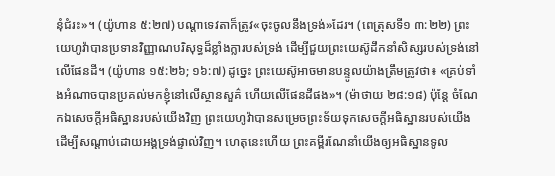នុំជំរះ»។ (យ៉ូហាន ៥:២៧) បណ្ដាទេវតាក៏ត្រូវ«ចុះចូលនឹងទ្រង់»ដែរ។ (ពេត្រុសទី១ ៣:២២) ព្រះយេហូវ៉ាបានប្រទានវិញ្ញាណបរិសុទ្ធដ៏ខ្លាំងក្លារបស់ទ្រង់ ដើម្បីជួយព្រះយេស៊ូដឹកនាំសិស្សរបស់ទ្រង់នៅលើផែនដី។ (យ៉ូហាន ១៥:២៦; ១៦:៧) ដូច្នេះ ព្រះយេស៊ូអាចមានបន្ទូលយ៉ាងត្រឹមត្រូវថា៖ «គ្រប់ទាំងអំណាចបានប្រគល់មកខ្ញុំនៅលើស្ថានសួគ៌ ហើយលើផែនដីផង»។ (ម៉ាថាយ ២៨:១៨) ប៉ុន្តែ ចំណែកឯសេចក្ដីអធិស្ឋានរបស់យើងវិញ ព្រះយេហូវ៉ាបានសម្រេចព្រះទ័យទុកសេចក្ដីអធិស្ឋានរបស់យើងដើម្បីសណ្ដាប់ដោយអង្គទ្រង់ផ្ទាល់វិញ។ ហេតុនេះហើយ ព្រះគម្ពីរណែនាំយើងឲ្យអធិស្ឋានទូល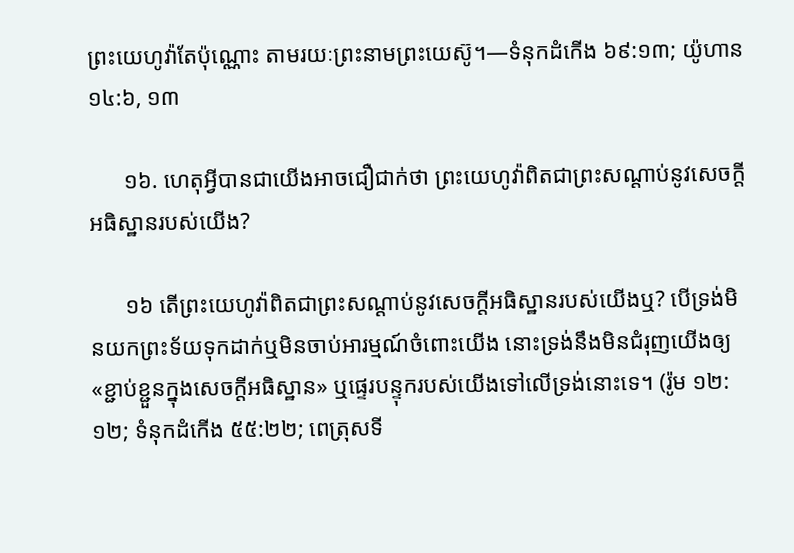ព្រះយេហូវ៉ាតែប៉ុណ្ណោះ តាមរយៈព្រះនាមព្រះយេស៊ូ។—ទំនុកដំកើង ៦៩:១៣; យ៉ូហាន ១៤:៦, ១៣

      ១៦. ហេតុអ្វីបានជាយើងអាចជឿជាក់ថា ព្រះយេហូវ៉ាពិតជាព្រះសណ្ដាប់នូវសេចក្ដីអធិស្ឋានរបស់យើង?

      ១៦ តើព្រះយេហូវ៉ាពិតជាព្រះសណ្ដាប់នូវសេចក្ដីអធិស្ឋានរបស់យើងឬ? បើទ្រង់មិនយកព្រះទ័យទុកដាក់ឬមិនចាប់អារម្មណ៍ចំពោះយើង នោះទ្រង់នឹងមិនជំរុញយើងឲ្យ«ខ្ជាប់ខ្ជួនក្នុងសេចក្ដីអធិស្ឋាន» ឬផ្ទេរបន្ទុករបស់យើងទៅលើទ្រង់នោះទេ។ (រ៉ូម ១២:១២; ទំនុកដំកើង ៥៥:២២; ពេត្រុសទី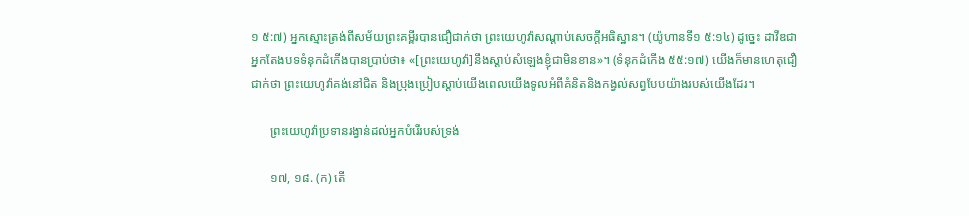១ ៥:៧) អ្នកស្មោះត្រង់ពីសម័យព្រះគម្ពីរបានជឿជាក់ថា ព្រះយេហូវ៉ាសណ្ដាប់សេចក្ដីអធិស្ឋាន។ (យ៉ូហានទី១ ៥:១៤) ដូច្នេះ ដាវីឌជាអ្នកតែងបទទំនុកដំកើងបានប្រាប់ថា៖ «[ព្រះយេហូវ៉ា]នឹងស្ដាប់សំឡេងខ្ញុំជាមិនខាន»។ (ទំនុកដំកើង ៥៥:១៧) យើងក៏មានហេតុជឿជាក់ថា ព្រះយេហូវ៉ាគង់នៅជិត និងប្រុងប្រៀបស្ដាប់យើងពេលយើងទូលអំពីគំនិតនិងកង្វល់សព្វបែបយ៉ាងរបស់យើងដែរ។

      ព្រះយេហូវ៉ាប្រទានរង្វាន់ដល់អ្នកបំរើរបស់ទ្រង់

      ១៧, ១៨. (ក) តើ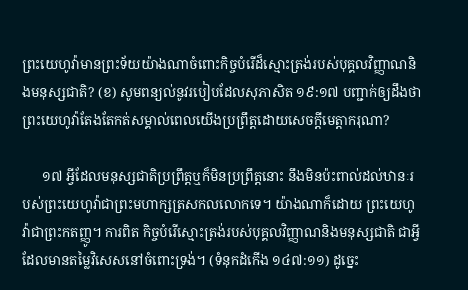ព្រះយេហូវ៉ាមានព្រះទ័យយ៉ាងណាចំពោះកិច្ចបំរើដ៏ស្មោះត្រង់របស់បុគ្គលវិញ្ញាណនិងមនុស្សជាតិ? (ខ) សូមពន្យល់នូវរបៀបដែលសុភាសិត ១៩:១៧ បញ្ជាក់ឲ្យដឹងថា ព្រះយេហូវ៉ាតែងតែកត់សម្គាល់ពេលយើងប្រព្រឹត្តដោយសេចក្ដីមេត្ដាករុណា?

      ១៧ អ្វីដែលមនុស្សជាតិប្រព្រឹត្តឬក៏មិនប្រព្រឹត្តនោះ នឹងមិនប៉ះពាល់ដល់ឋានៈរបស់ព្រះយេហូវ៉ាជាព្រះមហាក្សត្រសកលលោកទេ។ យ៉ាងណាក៏ដោយ ព្រះយេហូវ៉ាជាព្រះកតញ្ញូ។ ការពិត កិច្ចបំរើស្មោះត្រង់របស់បុគ្គលវិញ្ញាណនិងមនុស្សជាតិ ជាអ្វីដែលមានតម្លៃវិសេសនៅចំពោះទ្រង់។ (ទំនុកដំកើង ១៤៧:១១) ដូច្នេះ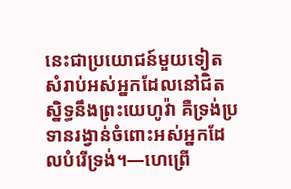នេះជាប្រយោជន៍មួយទៀតសំរាប់អស់អ្នកដែលនៅជិតស្និទ្ធនឹងព្រះយេហូវ៉ា គឺទ្រង់ប្រទានរង្វាន់ចំពោះអស់អ្នកដែលបំរើទ្រង់។—ហេព្រើ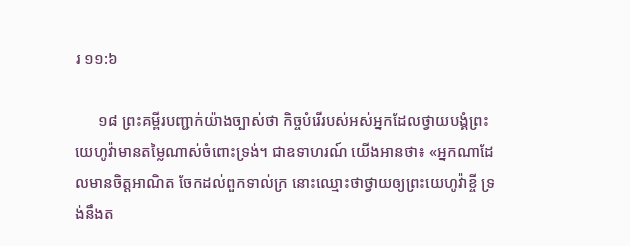រ ១១:៦

      ១៨ ព្រះគម្ពីរបញ្ជាក់យ៉ាងច្បាស់ថា កិច្ចបំរើរបស់អស់អ្នកដែលថ្វាយបង្គំព្រះយេហូវ៉ាមានតម្លៃណាស់ចំពោះទ្រង់។ ជាឧទាហរណ៍ យើងអានថា៖ «អ្នកណាដែលមានចិត្តអាណិត ចែកដល់ពួកទាល់ក្រ នោះឈ្មោះថាថ្វាយឲ្យព្រះយេហូវ៉ាខ្ចី ទ្រង់នឹងត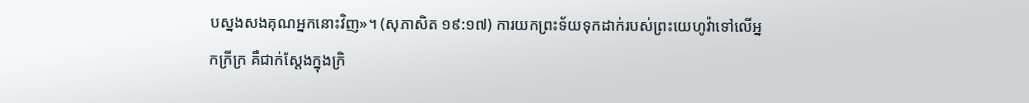បស្នងសងគុណអ្នកនោះវិញ»។ (សុភាសិត ១៩:១៧) ការយកព្រះទ័យទុកដាក់របស់ព្រះយេហូវ៉ាទៅលើអ្នកក្រីក្រ គឺជាក់ស្តែងក្នុងក្រិ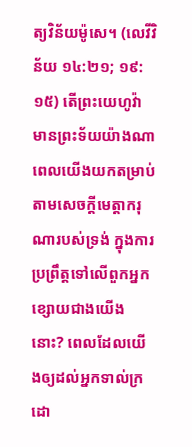ត្យវិន័យម៉ូសេ។ (លេវីវិន័យ ១៤:២១; ១៩:១៥) តើព្រះយេហូវ៉ាមានព្រះទ័យយ៉ាងណា ពេលយើងយកតម្រាប់តាមសេចក្ដីមេត្ដាករុណារបស់ទ្រង់ ក្នុងការប្រព្រឹត្តទៅលើពួកអ្នកខ្សោយជាងយើងនោះ? ពេលដែលយើងឲ្យដល់អ្នកទាល់ក្រ ដោ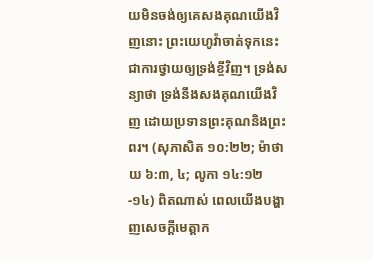យមិនចង់ឲ្យគេសងគុណយើងវិញនោះ ព្រះយេហូវ៉ាចាត់ទុកនេះជាការថ្វាយឲ្យទ្រង់ខ្ចីវិញ។ ទ្រង់សន្យាថា ទ្រង់នឹងសងគុណយើងវិញ ដោយប្រទានព្រះគុណនិងព្រះពរ។ (សុភាសិត ១០:២២; ម៉ាថាយ ៦:៣, ៤; លូកា ១៤:១២-១៤) ពិតណាស់ ពេលយើងបង្ហាញសេចក្ដីមេត្ដាក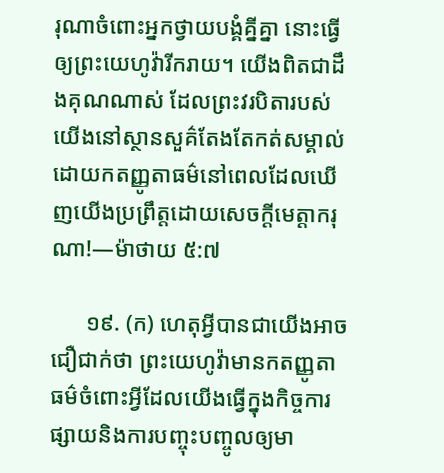រុណាចំពោះអ្នកថ្វាយបង្គំគ្នីគ្នា នោះធ្វើឲ្យព្រះយេហូវ៉ារីករាយ។ យើងពិតជាដឹងគុណណាស់ ដែលព្រះវរបិតារបស់យើងនៅស្ថានសួគ៌តែងតែកត់សម្គាល់ដោយកតញ្ញូតាធម៌នៅពេលដែលឃើញយើងប្រព្រឹត្តដោយសេចក្ដីមេត្ដាករុណា!—ម៉ាថាយ ៥:៧

      ១៩. (ក) ហេតុអ្វីបានជាយើងអាចជឿជាក់ថា ព្រះយេហូវ៉ាមានកតញ្ញូតាធម៌ចំពោះអ្វីដែលយើងធ្វើក្នុងកិច្ចការផ្សាយនិងការបញ្ចុះបញ្ចូលឲ្យមា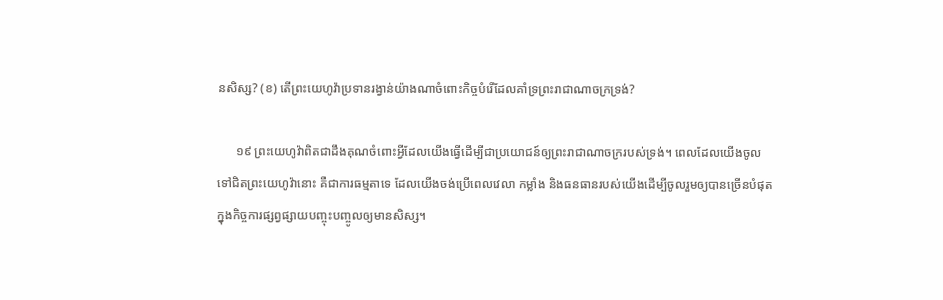នសិស្ស? (ខ) តើព្រះយេហូវ៉ាប្រទានរង្វាន់យ៉ាងណាចំពោះកិច្ចបំរើដែលគាំទ្រព្រះរាជាណាចក្រទ្រង់?

      ១៩ ព្រះយេហូវ៉ាពិតជាដឹងគុណចំពោះអ្វីដែលយើងធ្វើដើម្បីជាប្រយោជន៍ឲ្យព្រះរាជាណាចក្ររបស់ទ្រង់។ ពេលដែលយើងចូលទៅជិតព្រះយេហូវ៉ានោះ គឺជាការធម្មតាទេ ដែលយើងចង់ប្រើពេលវេលា កម្លាំង និងធនធានរបស់យើងដើម្បីចូលរួមឲ្យបានច្រើនបំផុតក្នុងកិច្ចការផ្សព្វផ្សាយបញ្ចុះបញ្ចូលឲ្យមានសិស្ស។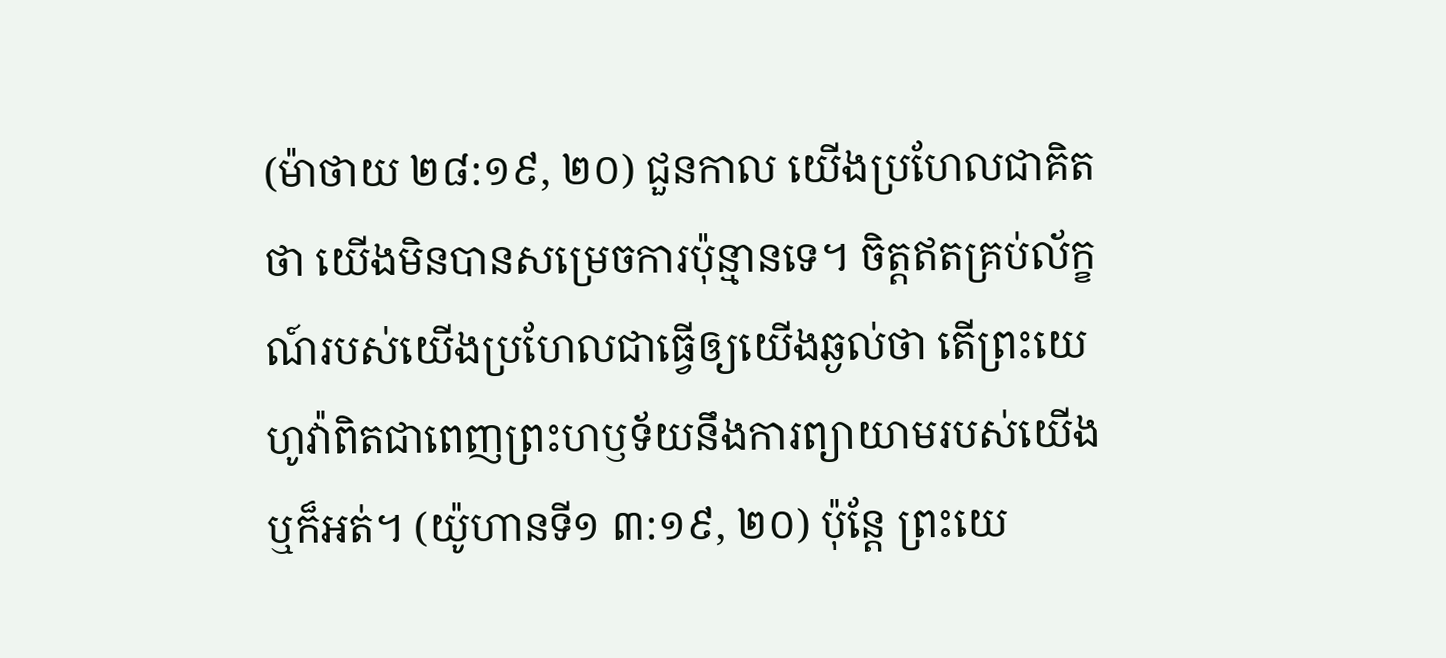(ម៉ាថាយ ២៨:១៩, ២០) ជួនកាល យើងប្រហែលជាគិតថា យើងមិនបានសម្រេចការប៉ុន្មានទេ។ ចិត្តឥតគ្រប់ល័ក្ខណ៍របស់យើងប្រហែលជាធ្វើឲ្យយើងឆ្ងល់ថា តើព្រះយេហូវ៉ាពិតជាពេញព្រះហឫទ័យនឹងការព្យាយាមរបស់យើងឬក៏អត់។ (យ៉ូហានទី១ ៣:១៩, ២០) ប៉ុន្តែ ព្រះយេ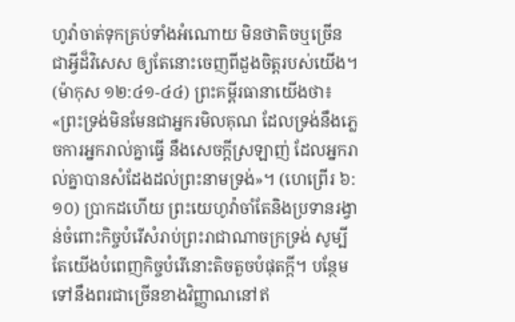ហូវ៉ាចាត់ទុកគ្រប់ទាំងអំណោយ មិនថាតិចឬច្រើន ជាអ្វីដ៏វិសេស ឲ្យតែនោះចេញពីដួងចិត្តរបស់យើង។ (ម៉ាកុស ១២:៤១-៤៤) ព្រះគម្ពីរធានាយើងថា៖ «ព្រះទ្រង់មិនមែនជាអ្នករមិលគុណ ដែលទ្រង់នឹងភ្លេចការអ្នករាល់គ្នាធ្វើ នឹងសេចក្ដីស្រឡាញ់ ដែលអ្នករាល់គ្នាបានសំដែងដល់ព្រះនាមទ្រង់»។ (ហេព្រើរ ៦:១០) ប្រាកដហើយ ព្រះយេហូវ៉ាចាំតែនិងប្រទានរង្វាន់ចំពោះកិច្ចបំរើសំរាប់ព្រះរាជាណាចក្រទ្រង់ សូម្បីតែយើងបំពេញកិច្ចបំរើនោះតិចតួចបំផុតក្ដី។ បន្ថែមទៅនឹងពរជាច្រើនខាងវិញ្ញាណនៅឥ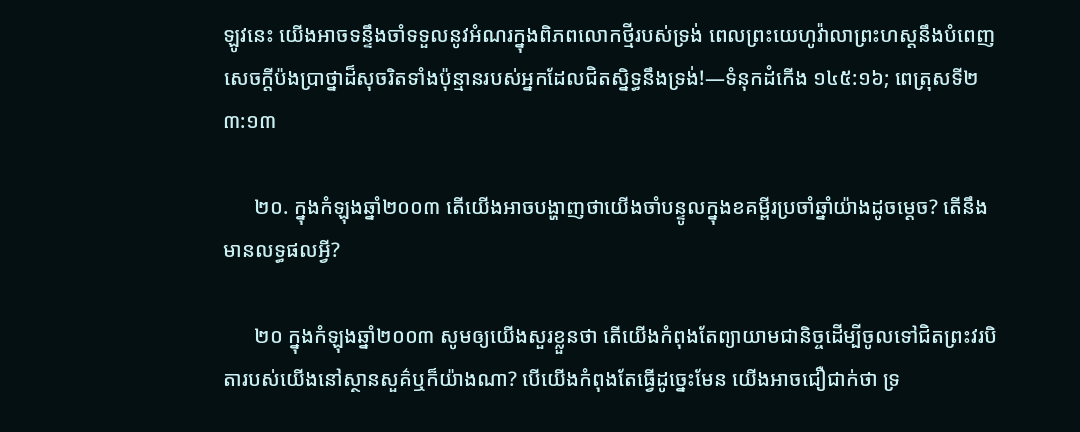ឡូវនេះ យើងអាចទន្ទឹងចាំទទួលនូវអំណរក្នុងពិភពលោកថ្មីរបស់ទ្រង់ ពេលព្រះយេហូវ៉ាលាព្រះហស្តនឹងបំពេញសេចក្ដីប៉ងប្រាថ្នាដ៏សុចរិតទាំងប៉ុន្មានរបស់អ្នកដែលជិតស្និទ្ធនឹងទ្រង់!—ទំនុកដំកើង ១៤៥:១៦; ពេត្រុសទី២ ៣:១៣

      ២០. ក្នុងកំឡុងឆ្នាំ២០០៣ តើយើងអាចបង្ហាញថាយើងចាំបន្ទូលក្នុងខគម្ពីរប្រចាំឆ្នាំយ៉ាងដូចម្ដេច? តើនឹងមានលទ្ធផលអ្វី?

      ២០ ក្នុងកំឡុងឆ្នាំ២០០៣ សូមឲ្យយើងសួរខ្លួនថា តើយើងកំពុងតែព្យាយាមជានិច្ចដើម្បីចូលទៅជិតព្រះវរបិតារបស់យើងនៅស្ថានសួគ៌ឬក៏យ៉ាងណា? បើយើងកំពុងតែធ្វើដូច្នេះមែន យើងអាចជឿជាក់ថា ទ្រ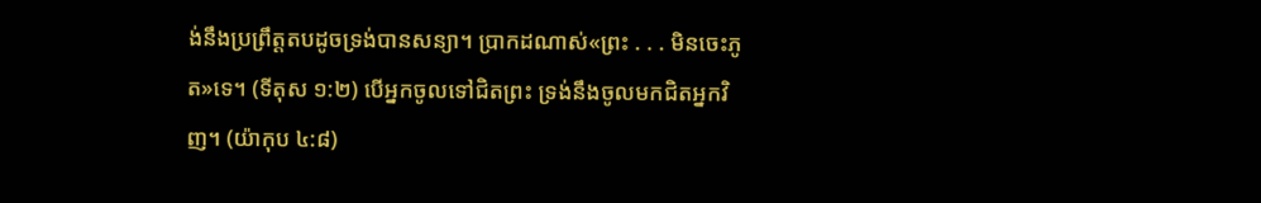ង់នឹងប្រព្រឹត្តតបដូចទ្រង់បានសន្យា។ ប្រាកដណាស់«ព្រះ . . . មិនចេះភូត»ទេ។ (ទីតុស ១:២) បើអ្នកចូលទៅជិតព្រះ ទ្រង់នឹងចូលមកជិតអ្នកវិញ។ (យ៉ាកុប ៤:៨)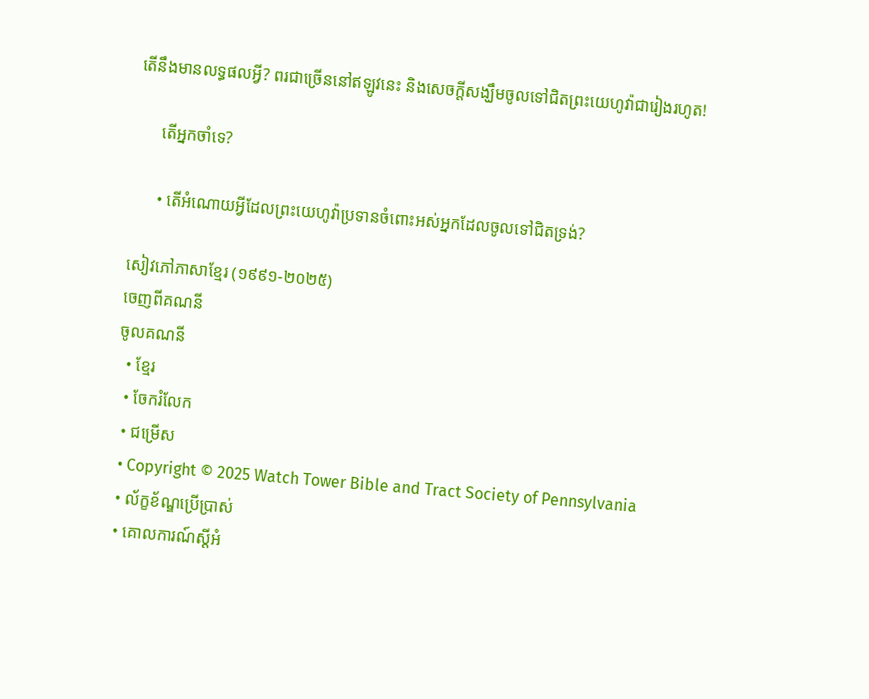តើនឹងមានលទ្ធផលអ្វី? ពរជាច្រើននៅឥឡូវនេះ និងសេចក្ដីសង្ឃឹមចូលទៅជិតព្រះយេហូវ៉ាជារៀងរហូត!

      តើអ្នកចាំទេ?

      • តើអំណោយអ្វីដែលព្រះយេហូវ៉ាប្រទានចំពោះអស់អ្នកដែលចូលទៅជិតទ្រង់?

សៀវភៅភាសាខ្មែរ (១៩៩១-២០២៥)
ចេញពីគណនី
ចូលគណនី
  • ខ្មែរ
  • ចែករំលែក
  • ជម្រើស
  • Copyright © 2025 Watch Tower Bible and Tract Society of Pennsylvania
  • ល័ក្ខខ័ណ្ឌប្រើប្រាស់
  • គោលការណ៍ស្ដីអំ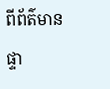ពីព័ត៌មានផ្ទា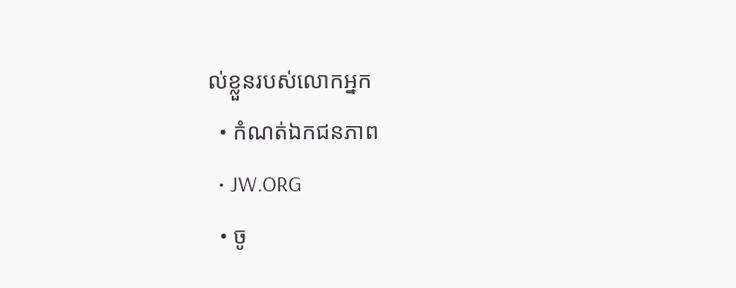ល់ខ្លួនរបស់លោកអ្នក
  • កំណត់ឯកជនភាព
  • JW.ORG
  • ចូ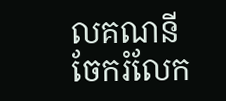លគណនី
ចែករំលែក